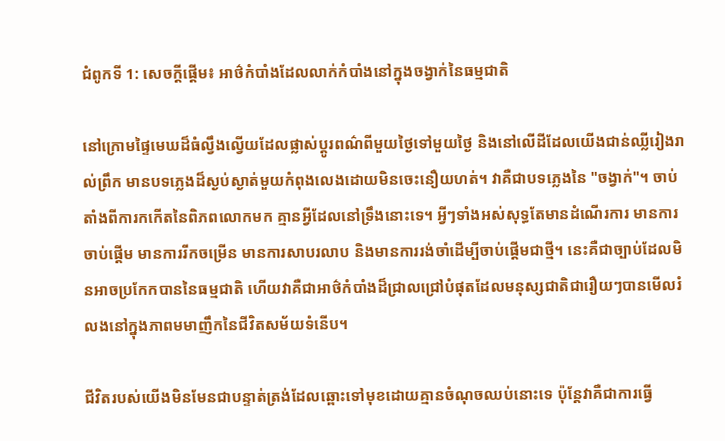ជំពូកទី 1: សេចក្តីផ្តើម៖ អាថ៌កំបាំងដែលលាក់កំបាំងនៅក្នុងចង្វាក់នៃធម្មជាតិ

នៅក្រោមផ្ទៃមេឃដ៏ធំល្វឹងល្វើយដែលផ្លាស់ប្តូរពណ៌ពីមួយថ្ងៃទៅមួយថ្ងៃ និងនៅលើដីដែលយើងជាន់ឈ្លីរៀងរាល់ព្រឹក មានបទភ្លេងដ៏ស្ងប់ស្ងាត់មួយកំពុងលេងដោយមិនចេះនឿយហត់។ វាគឺជាបទភ្លេងនៃ "ចង្វាក់"។ ចាប់តាំងពីការកកើតនៃពិភពលោកមក គ្មានអ្វីដែលនៅទ្រឹងនោះទេ។ អ្វីៗទាំងអស់សុទ្ធតែមានដំណើរការ មានការចាប់ផ្តើម មានការរីកចម្រើន មានការសាបរលាប និងមានការរង់ចាំដើម្បីចាប់ផ្តើមជាថ្មី។ នេះគឺជាច្បាប់ដែលមិនអាចប្រកែកបាននៃធម្មជាតិ ហើយវាគឺជាអាថ៌កំបាំងដ៏ជ្រាលជ្រៅបំផុតដែលមនុស្សជាតិជារឿយៗបានមើលរំលងនៅក្នុងភាពមមាញឹកនៃជីវិតសម័យទំនើប។

ជីវិតរបស់យើងមិនមែនជាបន្ទាត់ត្រង់ដែលឆ្ពោះទៅមុខដោយគ្មានចំណុចឈប់នោះទេ ប៉ុន្តែវាគឺជាការធ្វើ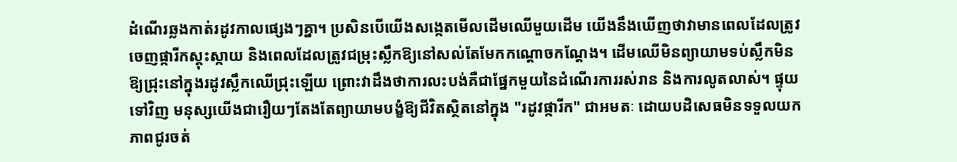ដំណើរឆ្លងកាត់រដូវកាលផ្សេងៗគ្នា។ ប្រសិនបើយើងសង្កេតមើលដើមឈើមួយដើម យើងនឹងឃើញថាវាមានពេលដែលត្រូវចេញផ្ការីកស្គុះស្កាយ និងពេលដែលត្រូវជម្រុះស្លឹកឱ្យនៅសល់តែមែកកណ្ដោចកណ្ដែង។ ដើមឈើមិនព្យាយាមទប់ស្លឹកមិនឱ្យជ្រុះនៅក្នុងរដូវស្លឹកឈើជ្រុះឡើយ ព្រោះវាដឹងថាការលះបង់គឺជាផ្នែកមួយនៃដំណើរការរស់រាន និងការលូតលាស់។ ផ្ទុយទៅវិញ មនុស្សយើងជារឿយៗតែងតែព្យាយាមបង្ខំឱ្យជីវិតស្ថិតនៅក្នុង "រដូវផ្ការីក" ជាអមតៈ ដោយបដិសេធមិនទទួលយកភាពជូរចត់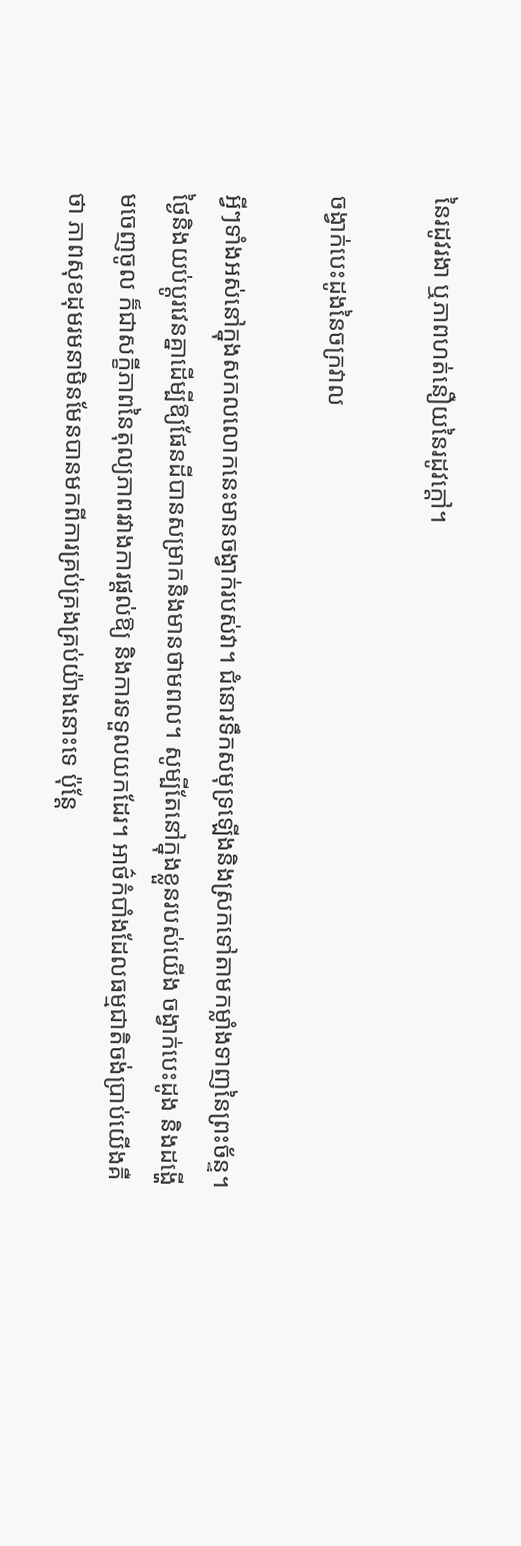នៃរដូវរងា ឬភាពហត់នឿយនៃរដូវក្ដៅ។

ចង្វាក់បេះដូងនៃចក្រវាល

អ្វីៗទាំងអស់នៅក្នុងសកលលោកនេះមានចង្វាក់របស់វា។ ជំនោរទឹកសមុទ្រឡើងនិងស្រកទៅតាមកម្លាំងទាញនៃព្រះច័ន្ទ។ ថ្ងៃនិងយប់ប្តូរវេនគ្នាដើម្បីឱ្យផែនដីបានសម្រាកនិងមានថាមពល។ សូម្បីតែនៅក្នុងខ្លួនរបស់យើង ចង្វាក់បេះដូង និងដង្ហើមចេញចូល ក៏ជាសក្ខីភាពនៃតុល្យភាពរវាងការផ្តល់ឱ្យ និងការទទួលយកដែរ។ អាថ៌កំបាំងដែលធម្មជាតិចង់ប្រាប់យើងគឺថា ភាពសុខដុមរមនាមិនមែនបានមកពីការគ្រប់គ្រងគ្រប់យ៉ាងនោះទេ ប៉ុន្តែ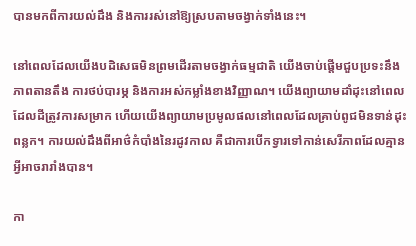បានមកពីការយល់ដឹង និងការរស់នៅឱ្យស្របតាមចង្វាក់ទាំងនេះ។

នៅពេលដែលយើងបដិសេធមិនព្រមដើរតាមចង្វាក់ធម្មជាតិ យើងចាប់ផ្តើមជួបប្រទះនឹងភាពតានតឹង ការថប់បារម្ភ និងការអស់កម្លាំងខាងវិញ្ញាណ។ យើងព្យាយាមដាំដុះនៅពេលដែលដីត្រូវការសម្រាក ហើយយើងព្យាយាមប្រមូលផលនៅពេលដែលគ្រាប់ពូជមិនទាន់ដុះពន្លក។ ការយល់ដឹងពីអាថ៌កំបាំងនៃរដូវកាល គឺជាការបើកទ្វារទៅកាន់សេរីភាពដែលគ្មានអ្វីអាចរារាំងបាន។

កា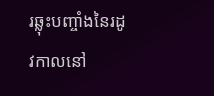រឆ្លុះបញ្ចាំងនៃរដូវកាលនៅ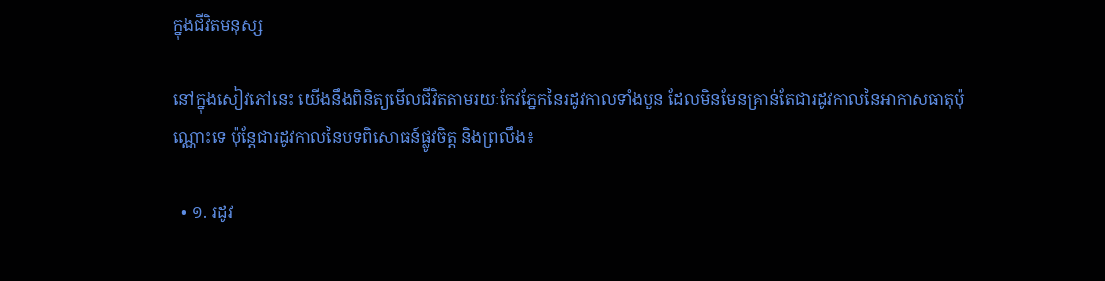ក្នុងជីវិតមនុស្ស

នៅក្នុងសៀវភៅនេះ យើងនឹងពិនិត្យមើលជីវិតតាមរយៈកែវភ្នែកនៃរដូវកាលទាំងបួន ដែលមិនមែនគ្រាន់តែជារដូវកាលនៃអាកាសធាតុប៉ុណ្ណោះទេ ប៉ុន្តែជារដូវកាលនៃបទពិសោធន៍ផ្លូវចិត្ត និងព្រលឹង៖

  • ១. រដូវ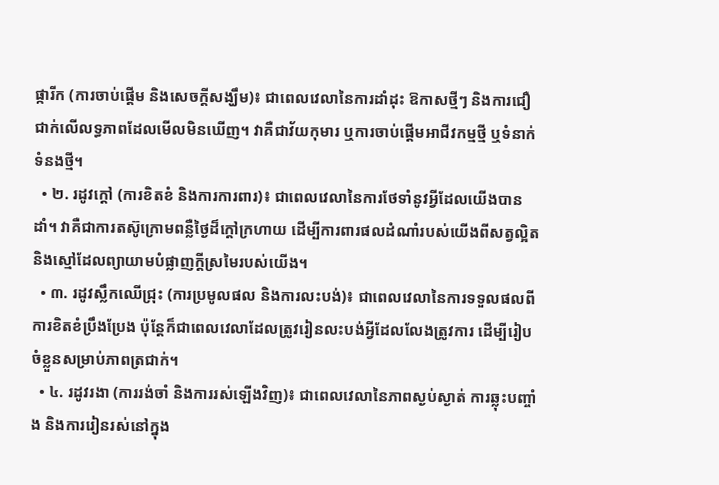ផ្ការីក (ការចាប់ផ្តើម និងសេចក្តីសង្ឃឹម)៖ ជាពេលវេលានៃការដាំដុះ ឱកាសថ្មីៗ និងការជឿជាក់លើលទ្ធភាពដែលមើលមិនឃើញ។ វាគឺជាវ័យកុមារ ឬការចាប់ផ្តើមអាជីវកម្មថ្មី ឬទំនាក់ទំនងថ្មី។
  • ២. រដូវក្តៅ (ការខិតខំ និងការការពារ)៖ ជាពេលវេលានៃការថែទាំនូវអ្វីដែលយើងបានដាំ។ វាគឺជាការតស៊ូក្រោមពន្លឺថ្ងៃដ៏ក្តៅក្រហាយ ដើម្បីការពារផលដំណាំរបស់យើងពីសត្វល្អិត និងស្មៅដែលព្យាយាមបំផ្លាញក្តីស្រមៃរបស់យើង។
  • ៣. រដូវស្លឹកឈើជ្រុះ (ការប្រមូលផល និងការលះបង់)៖ ជាពេលវេលានៃការទទួលផលពីការខិតខំប្រឹងប្រែង ប៉ុន្តែក៏ជាពេលវេលាដែលត្រូវរៀនលះបង់អ្វីដែលលែងត្រូវការ ដើម្បីរៀបចំខ្លួនសម្រាប់ភាពត្រជាក់។
  • ៤. រដូវរងា (ការរង់ចាំ និងការរស់ឡើងវិញ)៖ ជាពេលវេលានៃភាពស្ងប់ស្ងាត់ ការឆ្លុះបញ្ចាំង និងការរៀនរស់នៅក្នុង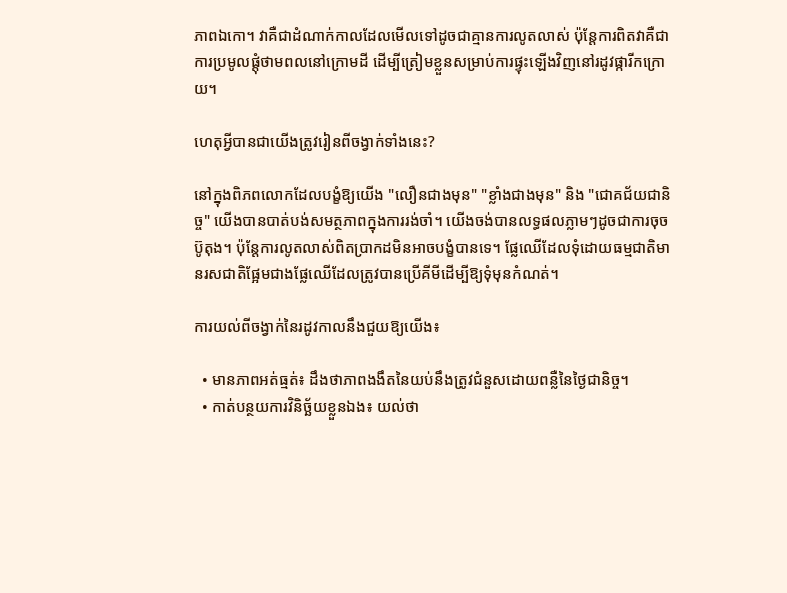ភាពឯកោ។ វាគឺជាដំណាក់កាលដែលមើលទៅដូចជាគ្មានការលូតលាស់ ប៉ុន្តែការពិតវាគឺជាការប្រមូលផ្តុំថាមពលនៅក្រោមដី ដើម្បីត្រៀមខ្លួនសម្រាប់ការផ្ទុះឡើងវិញនៅរដូវផ្ការីកក្រោយ។

ហេតុអ្វីបានជាយើងត្រូវរៀនពីចង្វាក់ទាំងនេះ?

នៅក្នុងពិភពលោកដែលបង្ខំឱ្យយើង "លឿនជាងមុន" "ខ្លាំងជាងមុន" និង "ជោគជ័យជានិច្ច" យើងបានបាត់បង់សមត្ថភាពក្នុងការរង់ចាំ។ យើងចង់បានលទ្ធផលភ្លាមៗដូចជាការចុចប៊ូតុង។ ប៉ុន្តែការលូតលាស់ពិតប្រាកដមិនអាចបង្ខំបានទេ។ ផ្លែឈើដែលទុំដោយធម្មជាតិមានរសជាតិផ្អែមជាងផ្លែឈើដែលត្រូវបានប្រើគីមីដើម្បីឱ្យទុំមុនកំណត់។

ការយល់ពីចង្វាក់នៃរដូវកាលនឹងជួយឱ្យយើង៖

  • មានភាពអត់ធ្មត់៖ ដឹងថាភាពងងឹតនៃយប់នឹងត្រូវជំនួសដោយពន្លឺនៃថ្ងៃជានិច្ច។
  • កាត់បន្ថយការវិនិច្ឆ័យខ្លួនឯង៖ យល់ថា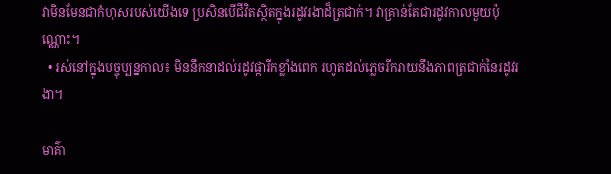វាមិនមែនជាកំហុសរបស់យើងទេ ប្រសិនបើជីវិតស្ថិតក្នុងរដូវរងាដ៏ត្រជាក់។ វាគ្រាន់តែជារដូវកាលមួយប៉ុណ្ណោះ។
  • រស់នៅក្នុងបច្ចុប្បន្នកាល៖ មិននឹកនាដល់រដូវផ្ការីកខ្លាំងពេក រហូតដល់ភ្លេចរីករាយនឹងភាពត្រជាក់នៃរដូវរងា។

មាគ៌ា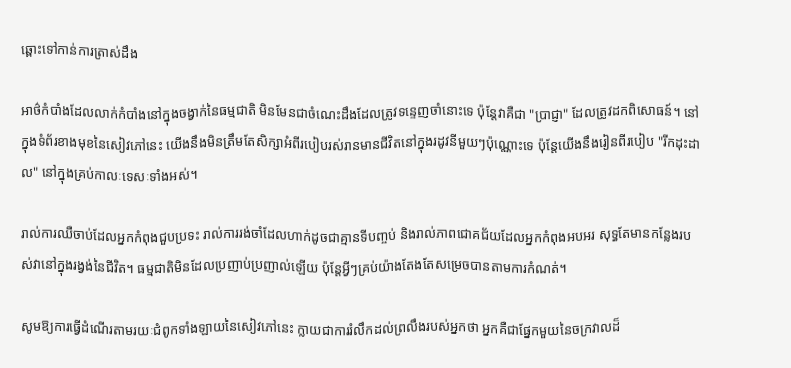ឆ្ពោះទៅកាន់ការត្រាស់ដឹង

អាថ៌កំបាំងដែលលាក់កំបាំងនៅក្នុងចង្វាក់នៃធម្មជាតិ មិនមែនជាចំណេះដឹងដែលត្រូវទន្ទេញចាំនោះទេ ប៉ុន្តែវាគឺជា "ប្រាជ្ញា" ដែលត្រូវដកពិសោធន៍។ នៅក្នុងទំព័រខាងមុខនៃសៀវភៅនេះ យើងនឹងមិនត្រឹមតែសិក្សាអំពីរបៀបរស់រានមានជីវិតនៅក្នុងរដូវនីមួយៗប៉ុណ្ណោះទេ ប៉ុន្តែយើងនឹងរៀនពីរបៀប "រីកដុះដាល" នៅក្នុងគ្រប់កាលៈទេសៈទាំងអស់។

រាល់ការឈឺចាប់ដែលអ្នកកំពុងជួបប្រទះ រាល់ការរង់ចាំដែលហាក់ដូចជាគ្មានទីបញ្ចប់ និងរាល់ភាពជោគជ័យដែលអ្នកកំពុងអបអរ សុទ្ធតែមានកន្លែងរបស់វានៅក្នុងរង្វង់នៃជីវិត។ ធម្មជាតិមិនដែលប្រញាប់ប្រញាល់ឡើយ ប៉ុន្តែអ្វីៗគ្រប់យ៉ាងតែងតែសម្រេចបានតាមការកំណត់។

សូមឱ្យការធ្វើដំណើរតាមរយៈជំពូកទាំងឡាយនៃសៀវភៅនេះ ក្លាយជាការរំលឹកដល់ព្រលឹងរបស់អ្នកថា អ្នកគឺជាផ្នែកមួយនៃចក្រវាលដ៏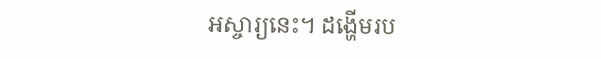អស្ចារ្យនេះ។ ដង្ហើមរប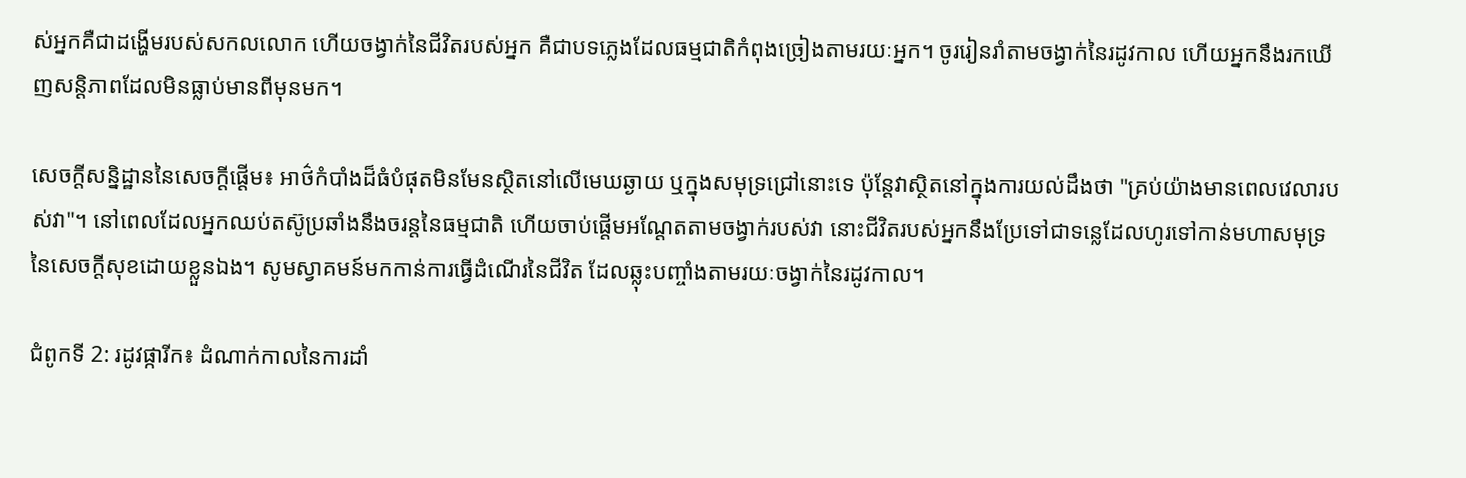ស់អ្នកគឺជាដង្ហើមរបស់សកលលោក ហើយចង្វាក់នៃជីវិតរបស់អ្នក គឺជាបទភ្លេងដែលធម្មជាតិកំពុងច្រៀងតាមរយៈអ្នក។ ចូររៀនរាំតាមចង្វាក់នៃរដូវកាល ហើយអ្នកនឹងរកឃើញសន្តិភាពដែលមិនធ្លាប់មានពីមុនមក។

សេចក្តីសន្និដ្ឋាននៃសេចក្តីផ្តើម៖ អាថ៌កំបាំងដ៏ធំបំផុតមិនមែនស្ថិតនៅលើមេឃឆ្ងាយ ឬក្នុងសមុទ្រជ្រៅនោះទេ ប៉ុន្តែវាស្ថិតនៅក្នុងការយល់ដឹងថា "គ្រប់យ៉ាងមានពេលវេលារបស់វា"។ នៅពេលដែលអ្នកឈប់តស៊ូប្រឆាំងនឹងចរន្តនៃធម្មជាតិ ហើយចាប់ផ្តើមអណ្តែតតាមចង្វាក់របស់វា នោះជីវិតរបស់អ្នកនឹងប្រែទៅជាទន្លេដែលហូរទៅកាន់មហាសមុទ្រនៃសេចក្តីសុខដោយខ្លួនឯង។ សូមស្វាគមន៍មកកាន់ការធ្វើដំណើរនៃជីវិត ដែលឆ្លុះបញ្ចាំងតាមរយៈចង្វាក់នៃរដូវកាល។

ជំពូកទី 2: រដូវផ្ការីក៖ ដំណាក់កាលនៃការដាំ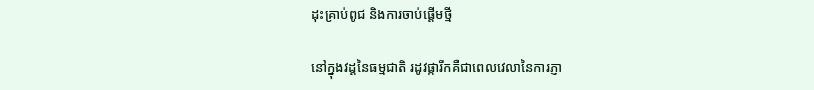ដុះគ្រាប់ពូជ និងការចាប់ផ្តើមថ្មី

នៅក្នុងវដ្តនៃធម្មជាតិ រដូវផ្ការីកគឺជាពេលវេលានៃការភ្ញា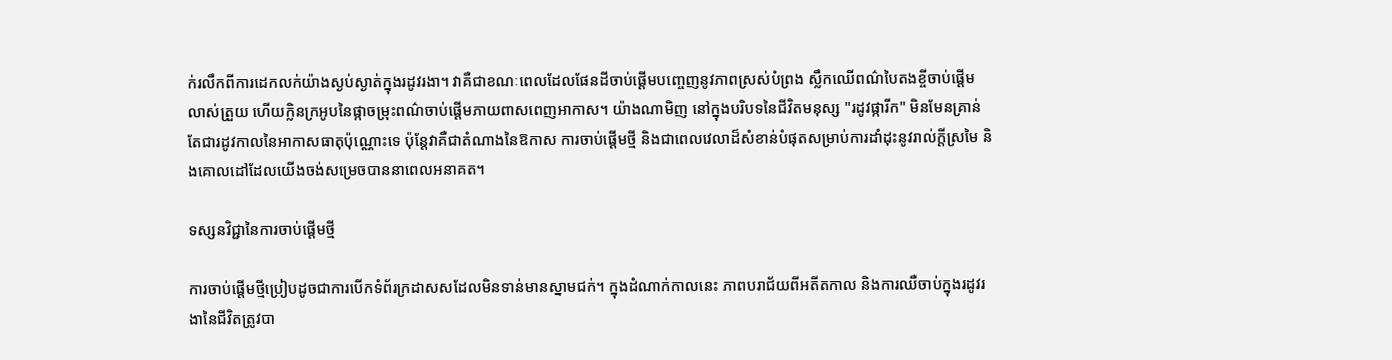ក់រលឹកពីការដេកលក់យ៉ាងស្ងប់ស្ងាត់ក្នុងរដូវរងា។ វាគឺជាខណៈពេលដែលផែនដីចាប់ផ្តើមបញ្ចេញនូវភាពស្រស់បំព្រង ស្លឹកឈើពណ៌បៃតងខ្ចីចាប់ផ្តើមលាស់ត្រួយ ហើយក្លិនក្រអូបនៃផ្កាចម្រុះពណ៌ចាប់ផ្តើមភាយពាសពេញអាកាស។ យ៉ាងណាមិញ នៅក្នុងបរិបទនៃជីវិតមនុស្ស "រដូវផ្ការីក" មិនមែនគ្រាន់តែជារដូវកាលនៃអាកាសធាតុប៉ុណ្ណោះទេ ប៉ុន្តែវាគឺជាតំណាងនៃឱកាស ការចាប់ផ្តើមថ្មី និងជាពេលវេលាដ៏សំខាន់បំផុតសម្រាប់ការដាំដុះនូវរាល់ក្ដីស្រមៃ និងគោលដៅដែលយើងចង់សម្រេចបាននាពេលអនាគត។

ទស្សនវិជ្ជានៃការចាប់ផ្តើមថ្មី

ការចាប់ផ្តើមថ្មីប្រៀបដូចជាការបើកទំព័រក្រដាសសដែលមិនទាន់មានស្នាមជក់។ ក្នុងដំណាក់កាលនេះ ភាពបរាជ័យពីអតីតកាល និងការឈឺចាប់ក្នុងរដូវរងានៃជីវិតត្រូវបា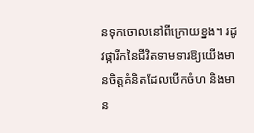នទុកចោលនៅពីក្រោយខ្នង។ រដូវផ្ការីកនៃជីវិតទាមទារឱ្យយើងមានចិត្តគំនិតដែលបើកចំហ និងមាន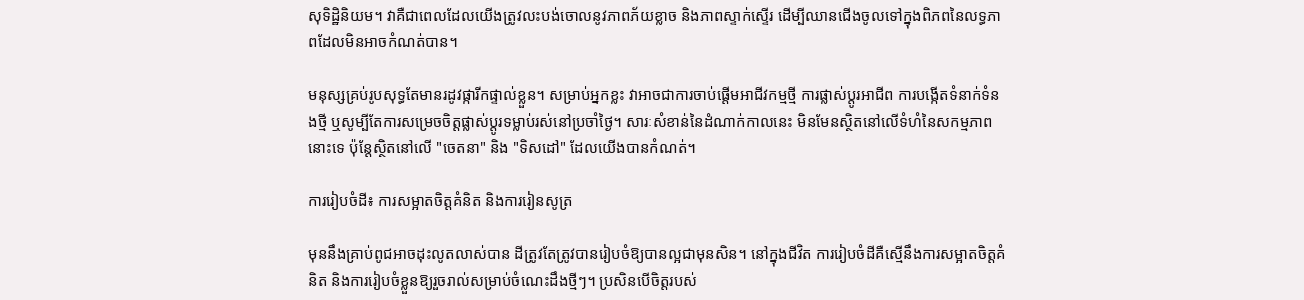សុទិដ្ឋិនិយម។ វាគឺជាពេលដែលយើងត្រូវលះបង់ចោលនូវភាពភ័យខ្លាច និងភាពស្ទាក់ស្ទើរ ដើម្បីឈានជើងចូលទៅក្នុងពិភពនៃលទ្ធភាពដែលមិនអាចកំណត់បាន។

មនុស្សគ្រប់រូបសុទ្ធតែមានរដូវផ្ការីកផ្ទាល់ខ្លួន។ សម្រាប់អ្នកខ្លះ វាអាចជាការចាប់ផ្តើមអាជីវកម្មថ្មី ការផ្លាស់ប្តូរអាជីព ការបង្កើតទំនាក់ទំនងថ្មី ឬសូម្បីតែការសម្រេចចិត្តផ្លាស់ប្តូរទម្លាប់រស់នៅប្រចាំថ្ងៃ។ សារៈសំខាន់នៃដំណាក់កាលនេះ មិនមែនស្ថិតនៅលើទំហំនៃសកម្មភាពនោះទេ ប៉ុន្តែស្ថិតនៅលើ "ចេតនា" និង "ទិសដៅ" ដែលយើងបានកំណត់។

ការរៀបចំដី៖ ការសម្អាតចិត្តគំនិត និងការរៀនសូត្រ

មុននឹងគ្រាប់ពូជអាចដុះលូតលាស់បាន ដីត្រូវតែត្រូវបានរៀបចំឱ្យបានល្អជាមុនសិន។ នៅក្នុងជីវិត ការរៀបចំដីគឺស្មើនឹងការសម្អាតចិត្តគំនិត និងការរៀបចំខ្លួនឱ្យរួចរាល់សម្រាប់ចំណេះដឹងថ្មីៗ។ ប្រសិនបើចិត្តរបស់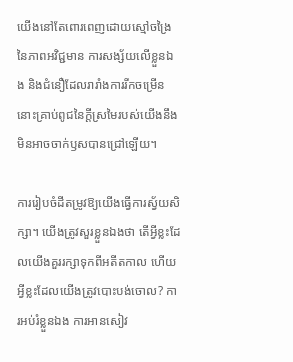យើងនៅតែពោរពេញដោយស្មៅចង្រៃនៃភាពអវិជ្ជមាន ការសង្ស័យលើខ្លួនឯង និងជំនឿដែលរារាំងការរីកចម្រើន នោះគ្រាប់ពូជនៃក្ដីស្រមៃរបស់យើងនឹងមិនអាចចាក់ឫសបានជ្រៅឡើយ។

ការរៀបចំដីតម្រូវឱ្យយើងធ្វើការស្វ័យសិក្សា។ យើងត្រូវសួរខ្លួនឯងថា តើអ្វីខ្លះដែលយើងគួររក្សាទុកពីអតីតកាល ហើយអ្វីខ្លះដែលយើងត្រូវបោះបង់ចោល? ការអប់រំខ្លួនឯង ការអានសៀវ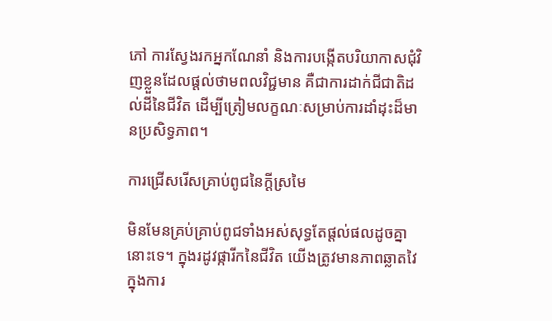ភៅ ការស្វែងរកអ្នកណែនាំ និងការបង្កើតបរិយាកាសជុំវិញខ្លួនដែលផ្តល់ថាមពលវិជ្ជមាន គឺជាការដាក់ជីជាតិដល់ដីនៃជីវិត ដើម្បីត្រៀមលក្ខណៈសម្រាប់ការដាំដុះដ៏មានប្រសិទ្ធភាព។

ការជ្រើសរើសគ្រាប់ពូជនៃក្ដីស្រមៃ

មិនមែនគ្រប់គ្រាប់ពូជទាំងអស់សុទ្ធតែផ្តល់ផលដូចគ្នានោះទេ។ ក្នុងរដូវផ្ការីកនៃជីវិត យើងត្រូវមានភាពឆ្លាតវៃក្នុងការ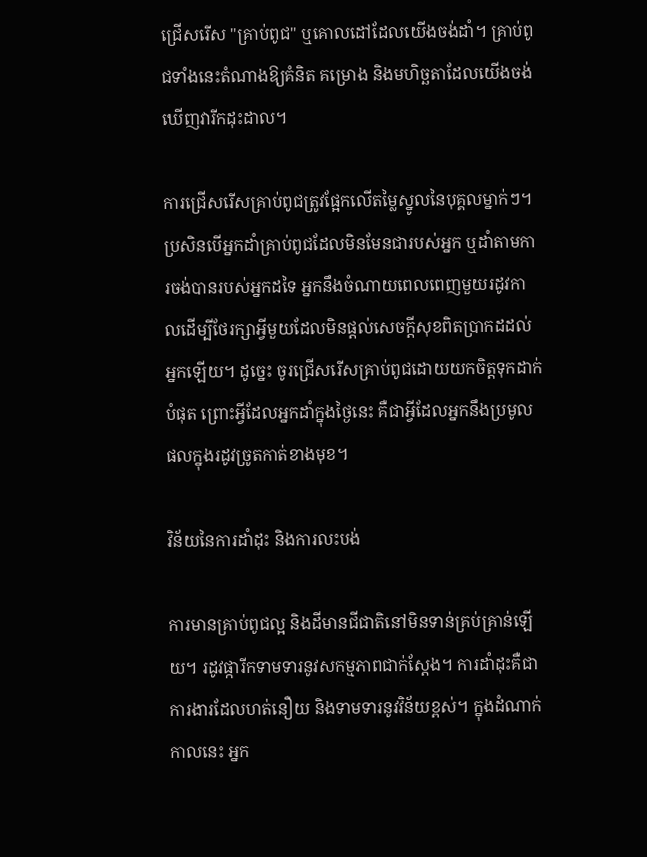ជ្រើសរើស "គ្រាប់ពូជ" ឬគោលដៅដែលយើងចង់ដាំ។ គ្រាប់ពូជទាំងនេះតំណាងឱ្យគំនិត គម្រោង និងមហិច្ឆតាដែលយើងចង់ឃើញវារីកដុះដាល។

ការជ្រើសរើសគ្រាប់ពូជត្រូវផ្អែកលើតម្លៃស្នូលនៃបុគ្គលម្នាក់ៗ។ ប្រសិនបើអ្នកដាំគ្រាប់ពូជដែលមិនមែនជារបស់អ្នក ឬដាំតាមការចង់បានរបស់អ្នកដទៃ អ្នកនឹងចំណាយពេលពេញមួយរដូវកាលដើម្បីថែរក្សាអ្វីមួយដែលមិនផ្តល់សេចក្តីសុខពិតប្រាកដដល់អ្នកឡើយ។ ដូច្នេះ ចូរជ្រើសរើសគ្រាប់ពូជដោយយកចិត្តទុកដាក់បំផុត ព្រោះអ្វីដែលអ្នកដាំក្នុងថ្ងៃនេះ គឺជាអ្វីដែលអ្នកនឹងប្រមូលផលក្នុងរដូវច្រូតកាត់ខាងមុខ។

វិន័យនៃការដាំដុះ និងការលះបង់

ការមានគ្រាប់ពូជល្អ និងដីមានជីជាតិនៅមិនទាន់គ្រប់គ្រាន់ឡើយ។ រដូវផ្ការីកទាមទារនូវសកម្មភាពជាក់ស្តែង។ ការដាំដុះគឺជាការងារដែលហត់នឿយ និងទាមទារនូវវិន័យខ្ពស់។ ក្នុងដំណាក់កាលនេះ អ្នក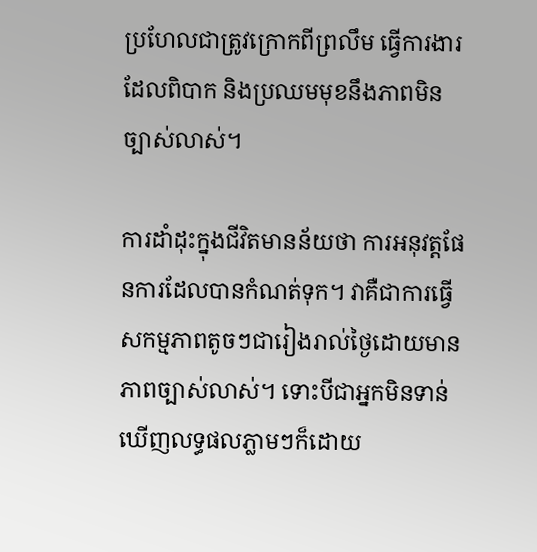ប្រហែលជាត្រូវក្រោកពីព្រលឹម ធ្វើការងារដែលពិបាក និងប្រឈមមុខនឹងភាពមិនច្បាស់លាស់។

ការដាំដុះក្នុងជីវិតមានន័យថា ការអនុវត្តផែនការដែលបានកំណត់ទុក។ វាគឺជាការធ្វើសកម្មភាពតូចៗជារៀងរាល់ថ្ងៃដោយមានភាពច្បាស់លាស់។ ទោះបីជាអ្នកមិនទាន់ឃើញលទ្ធផលភ្លាមៗក៏ដោយ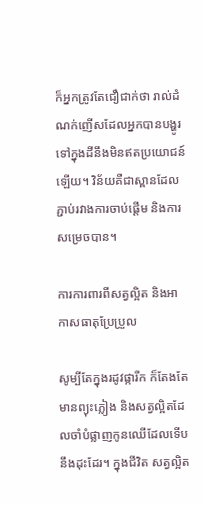ក៏អ្នកត្រូវតែជឿជាក់ថា រាល់ដំណក់ញើសដែលអ្នកបានបង្ហូរទៅក្នុងដីនឹងមិនឥតប្រយោជន៍ឡើយ។ វិន័យគឺជាស្ពានដែលភ្ជាប់រវាងការចាប់ផ្តើម និងការសម្រេចបាន។

ការការពារពីសត្វល្អិត និងអាកាសធាតុប្រែប្រួល

សូម្បីតែក្នុងរដូវផ្ការីក ក៏តែងតែមានព្យុះភ្លៀង និងសត្វល្អិតដែលចាំបំផ្លាញកូនឈើដែលទើបនឹងដុះដែរ។ ក្នុងជីវិត សត្វល្អិត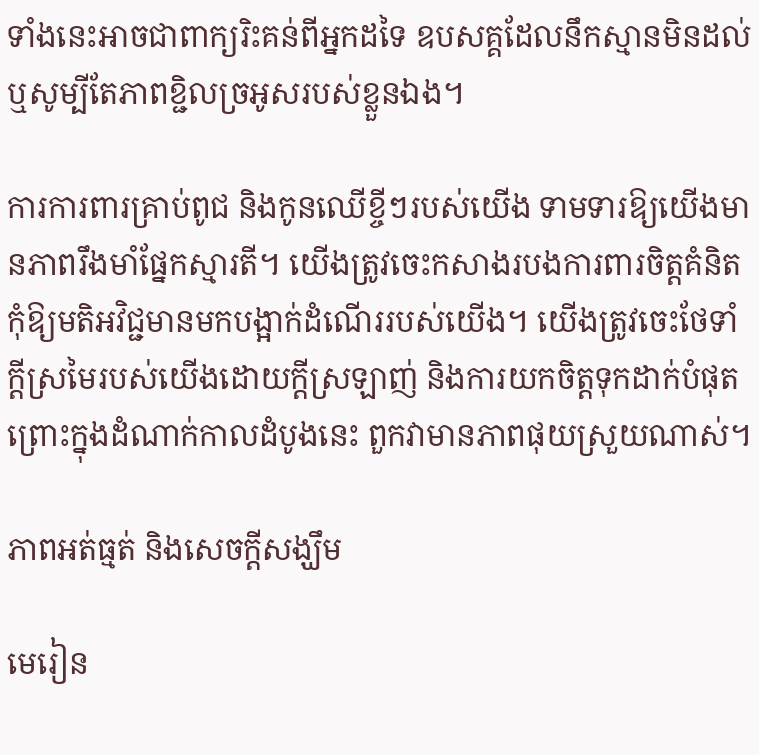ទាំងនេះអាចជាពាក្យរិះគន់ពីអ្នកដទៃ ឧបសគ្គដែលនឹកស្មានមិនដល់ ឬសូម្បីតែភាពខ្ជិលច្រអូសរបស់ខ្លួនឯង។

ការការពារគ្រាប់ពូជ និងកូនឈើខ្ចីៗរបស់យើង ទាមទារឱ្យយើងមានភាពរឹងមាំផ្នែកស្មារតី។ យើងត្រូវចេះកសាងរបងការពារចិត្តគំនិត កុំឱ្យមតិអវិជ្ជមានមកបង្អាក់ដំណើររបស់យើង។ យើងត្រូវចេះថែទាំក្ដីស្រមៃរបស់យើងដោយក្តីស្រឡាញ់ និងការយកចិត្តទុកដាក់បំផុត ព្រោះក្នុងដំណាក់កាលដំបូងនេះ ពួកវាមានភាពផុយស្រួយណាស់។

ភាពអត់ធ្មត់ និងសេចក្ដីសង្ឃឹម

មេរៀន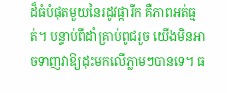ដ៏ធំបំផុតមួយនៃរដូវផ្ការីក គឺភាពអត់ធ្មត់។ បន្ទាប់ពីដាំគ្រាប់ពូជរួច យើងមិនអាចទាញវាឱ្យដុះមកលើភ្លាមៗបានទេ។ ធ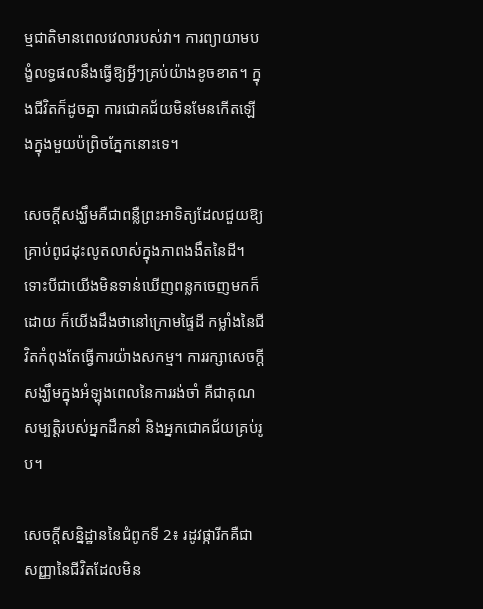ម្មជាតិមានពេលវេលារបស់វា។ ការព្យាយាមបង្ខំលទ្ធផលនឹងធ្វើឱ្យអ្វីៗគ្រប់យ៉ាងខូចខាត។ ក្នុងជីវិតក៏ដូចគ្នា ការជោគជ័យមិនមែនកើតឡើងក្នុងមួយប៉ព្រិចភ្នែកនោះទេ។

សេចក្ដីសង្ឃឹមគឺជាពន្លឺព្រះអាទិត្យដែលជួយឱ្យគ្រាប់ពូជដុះលូតលាស់ក្នុងភាពងងឹតនៃដី។ ទោះបីជាយើងមិនទាន់ឃើញពន្លកចេញមកក៏ដោយ ក៏យើងដឹងថានៅក្រោមផ្ទៃដី កម្លាំងនៃជីវិតកំពុងតែធ្វើការយ៉ាងសកម្ម។ ការរក្សាសេចក្ដីសង្ឃឹមក្នុងអំឡុងពេលនៃការរង់ចាំ គឺជាគុណសម្បត្តិរបស់អ្នកដឹកនាំ និងអ្នកជោគជ័យគ្រប់រូប។

សេចក្តីសន្និដ្ឋាននៃជំពូកទី 2៖ រដូវផ្ការីកគឺជាសញ្ញានៃជីវិតដែលមិន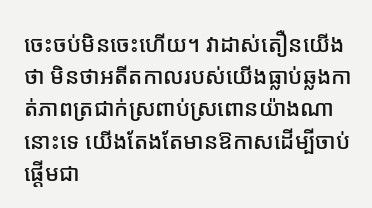ចេះចប់មិនចេះហើយ។ វាដាស់តឿនយើងថា មិនថាអតីតកាលរបស់យើងធ្លាប់ឆ្លងកាត់ភាពត្រជាក់ស្រពាប់ស្រពោនយ៉ាងណានោះទេ យើងតែងតែមានឱកាសដើម្បីចាប់ផ្តើមជា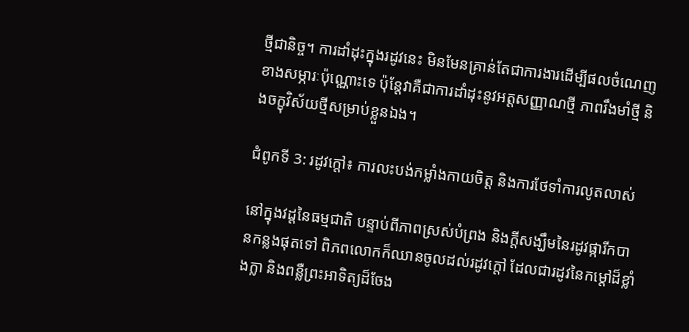ថ្មីជានិច្ច។ ការដាំដុះក្នុងរដូវនេះ មិនមែនគ្រាន់តែជាការងារដើម្បីផលចំណេញខាងសម្ភារៈប៉ុណ្ណោះទេ ប៉ុន្តែវាគឺជាការដាំដុះនូវអត្តសញ្ញាណថ្មី ភាពរឹងមាំថ្មី និងចក្ខុវិស័យថ្មីសម្រាប់ខ្លួនឯង។

ជំពូកទី 3: រដូវក្តៅ៖ ការលះបង់កម្លាំងកាយចិត្ត និងការថែទាំការលូតលាស់

នៅក្នុងវដ្តនៃធម្មជាតិ បន្ទាប់ពីភាពស្រស់បំព្រង និងក្តីសង្ឃឹមនៃរដូវផ្ការីកបានកន្លងផុតទៅ ពិភពលោកក៏ឈានចូលដល់រដូវក្តៅ ដែលជារដូវនៃកម្តៅដ៏ខ្លាំងក្លា និងពន្លឺព្រះអាទិត្យដ៏ចែង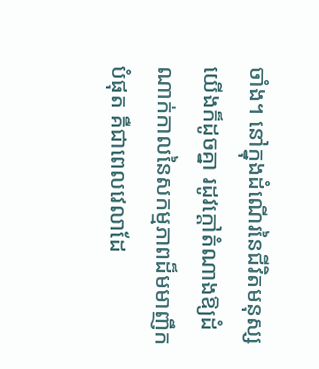ចាំង។ នៅក្នុងដំណើរនៃជីវិតមនុស្សយើងក៏ដូចគ្នា រដូវក្តៅតំណាងឱ្យដំណាក់កាលនៃសកម្មភាពដ៏មមាញឹកបំផុត គឺជាពេលវេលាដែ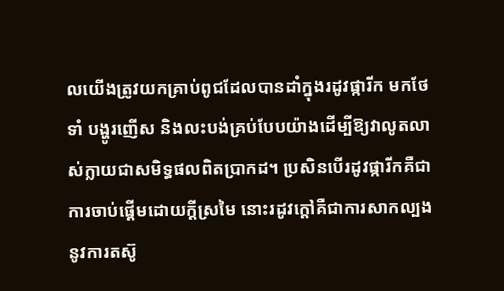លយើងត្រូវយកគ្រាប់ពូជដែលបានដាំក្នុងរដូវផ្ការីក មកថែទាំ បង្ហូរញើស និងលះបង់គ្រប់បែបយ៉ាងដើម្បីឱ្យវាលូតលាស់ក្លាយជាសមិទ្ធផលពិតប្រាកដ។ ប្រសិនបើរដូវផ្ការីកគឺជាការចាប់ផ្តើមដោយក្តីស្រមៃ នោះរដូវក្តៅគឺជាការសាកល្បងនូវការតស៊ូ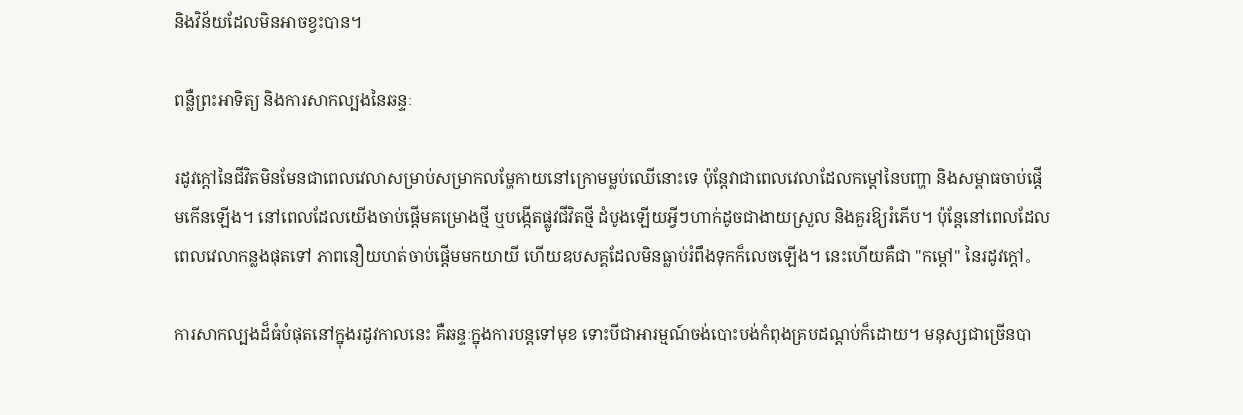និងវិន័យដែលមិនអាចខ្វះបាន។

ពន្លឺព្រះអាទិត្យ និងការសាកល្បងនៃឆន្ទៈ

រដូវក្តៅនៃជីវិតមិនមែនជាពេលវេលាសម្រាប់សម្រាកលម្ហែកាយនៅក្រោមម្លប់ឈើនោះទេ ប៉ុន្តែវាជាពេលវេលាដែលកម្តៅនៃបញ្ហា និងសម្ពាធចាប់ផ្តើមកើនឡើង។ នៅពេលដែលយើងចាប់ផ្តើមគម្រោងថ្មី ឬបង្កើតផ្លូវជីវិតថ្មី ដំបូងឡើយអ្វីៗហាក់ដូចជាងាយស្រួល និងគួរឱ្យរំភើប។ ប៉ុន្តែនៅពេលដែលពេលវេលាកន្លងផុតទៅ ភាពនឿយហត់ចាប់ផ្តើមមកយាយី ហើយឧបសគ្គដែលមិនធ្លាប់រំពឹងទុកក៏លេចឡើង។ នេះហើយគឺជា "កម្តៅ" នៃរដូវក្តៅ。

ការសាកល្បងដ៏ធំបំផុតនៅក្នុងរដូវកាលនេះ គឺឆន្ទៈក្នុងការបន្តទៅមុខ ទោះបីជាអារម្មណ៍ចង់បោះបង់កំពុងគ្របដណ្តប់ក៏ដោយ។ មនុស្សជាច្រើនបា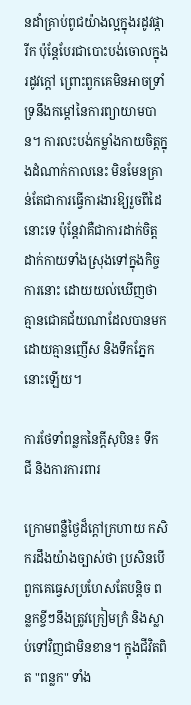នដាំគ្រាប់ពូជយ៉ាងល្អក្នុងរដូវផ្ការីក ប៉ុន្តែបែរជាបោះបង់ចោលក្នុងរដូវក្តៅ ព្រោះពួកគេមិនអាចទ្រាំទ្រនឹងកម្តៅនៃការព្យាយាមបាន។ ការលះបង់កម្លាំងកាយចិត្តក្នុងដំណាក់កាលនេះ មិនមែនគ្រាន់តែជាការធ្វើការងារឱ្យរួចពីដៃនោះទេ ប៉ុន្តែវាគឺជាការដាក់ចិត្តដាក់កាយទាំងស្រុងទៅក្នុងកិច្ចការនោះ ដោយយល់ឃើញថាគ្មានជោគជ័យណាដែលបានមកដោយគ្មានញើស និងទឹកភ្នែកនោះឡើយ។

ការថែទាំពន្លកនៃក្តីសុបិន៖ ទឹក ជី និងការការពារ

ក្រោមពន្លឺថ្ងៃដ៏ក្តៅក្រហាយ កសិករដឹងយ៉ាងច្បាស់ថា ប្រសិនបើពួកគេធ្វេសប្រហែសតែបន្តិច ពន្លកខ្ចីៗនឹងត្រូវក្រៀមក្រំ និងស្លាប់ទៅវិញជាមិនខាន។ ក្នុងជីវិតពិត "ពន្លក" ទាំង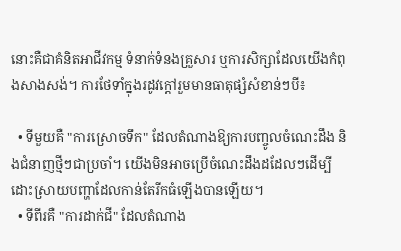នោះគឺជាគំនិតអាជីវកម្ម ទំនាក់ទំនងគ្រួសារ ឬការសិក្សាដែលយើងកំពុងសាងសង់។ ការថែទាំក្នុងរដូវក្តៅរួមមានធាតុផ្សំសំខាន់ៗបី៖

  • ទីមួយគឺ "ការស្រោចទឹក" ដែលតំណាងឱ្យការបញ្ចូលចំណេះដឹង និងជំនាញថ្មីៗជាប្រចាំ។ យើងមិនអាចប្រើចំណេះដឹងដដែលៗដើម្បីដោះស្រាយបញ្ហាដែលកាន់តែរីកធំឡើងបានឡើយ។
  • ទីពីរគឺ "ការដាក់ជី" ដែលតំណាង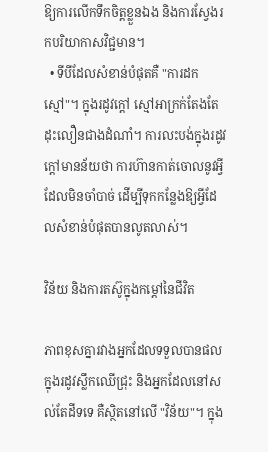ឱ្យការលើកទឹកចិត្តខ្លួនឯង និងការស្វែងរកបរិយាកាសវិជ្ជមាន។
  • ទីបីដែលសំខាន់បំផុតគឺ "ការដកស្មៅ"។ ក្នុងរដូវក្តៅ ស្មៅអាក្រក់តែងតែដុះលឿនជាងដំណាំ។ ការលះបង់ក្នុងរដូវក្តៅមានន័យថា ការហ៊ានកាត់ចោលនូវអ្វីដែលមិនចាំបាច់ ដើម្បីទុកកន្លែងឱ្យអ្វីដែលសំខាន់បំផុតបានលូតលាស់។

វិន័យ និងការតស៊ូក្នុងកម្តៅនៃជីវិត

ភាពខុសគ្នារវាងអ្នកដែលទទួលបានផលក្នុងរដូវស្លឹកឈើជ្រុះ និងអ្នកដែលនៅសល់តែដីទទេ គឺស្ថិតនៅលើ "វិន័យ"។ ក្នុង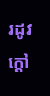រដូវក្តៅ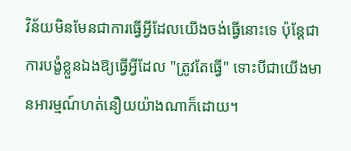វិន័យមិនមែនជាការធ្វើអ្វីដែលយើងចង់ធ្វើនោះទេ ប៉ុន្តែជាការបង្ខំខ្លួនឯងឱ្យធ្វើអ្វីដែល "ត្រូវតែធ្វើ" ទោះបីជាយើងមានអារម្មណ៍ហត់នឿយយ៉ាងណាក៏ដោយ។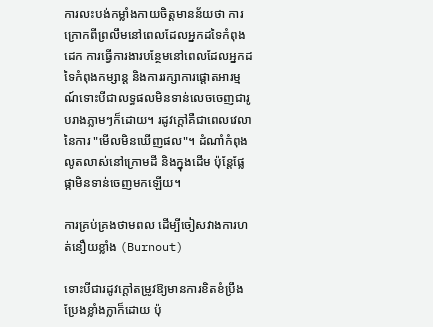ការលះបង់កម្លាំងកាយចិត្តមានន័យថា ការក្រោកពីព្រលឹមនៅពេលដែលអ្នកដទៃកំពុងដេក ការធ្វើការងារបន្ថែមនៅពេលដែលអ្នកដទៃកំពុងកម្សាន្ត និងការរក្សាការផ្តោតអារម្មណ៍ទោះបីជាលទ្ធផលមិនទាន់លេចចេញជារូបរាងភ្លាមៗក៏ដោយ។ រដូវក្តៅគឺជាពេលវេលានៃការ "មើលមិនឃើញផល"។ ដំណាំកំពុងលូតលាស់នៅក្រោមដី និងក្នុងដើម ប៉ុន្តែផ្លែផ្កាមិនទាន់ចេញមកឡើយ។

ការគ្រប់គ្រងថាមពល ដើម្បីចៀសវាងការហត់នឿយខ្លាំង (Burnout)

ទោះបីជារដូវក្តៅតម្រូវឱ្យមានការខិតខំប្រឹងប្រែងខ្លាំងក្លាក៏ដោយ ប៉ុ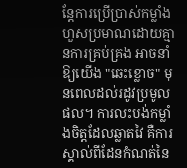ន្តែការប្រើប្រាស់កម្លាំងហួសប្រមាណដោយគ្មានការគ្រប់គ្រង អាចនាំឱ្យយើង "ឆេះខ្លោច" មុនពេលដល់រដូវប្រមូលផល។ ការលះបង់កម្លាំងចិត្តដែលឆ្លាតវៃ គឺការស្គាល់ពីដែនកំណត់នៃ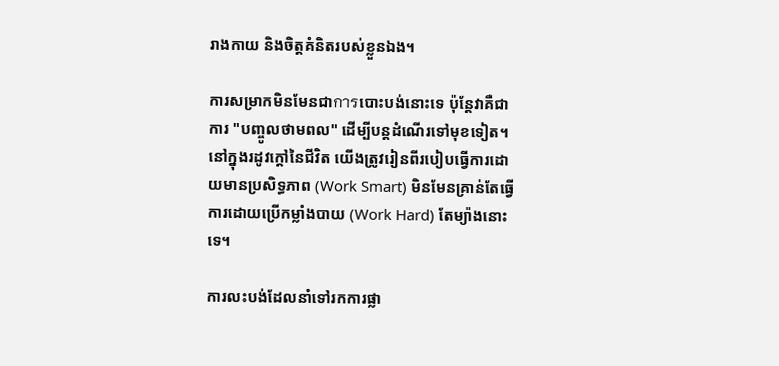រាងកាយ និងចិត្តគំនិតរបស់ខ្លួនឯង។

ការសម្រាកមិនមែនជាการបោះបង់នោះទេ ប៉ុន្តែវាគឺជាការ "បញ្ចូលថាមពល" ដើម្បីបន្តដំណើរទៅមុខទៀត។ នៅក្នុងរដូវក្តៅនៃជីវិត យើងត្រូវរៀនពីរបៀបធ្វើការដោយមានប្រសិទ្ធភាព (Work Smart) មិនមែនគ្រាន់តែធ្វើការដោយប្រើកម្លាំងបាយ (Work Hard) តែម្យ៉ាងនោះទេ។

ការលះបង់ដែលនាំទៅរកការផ្លា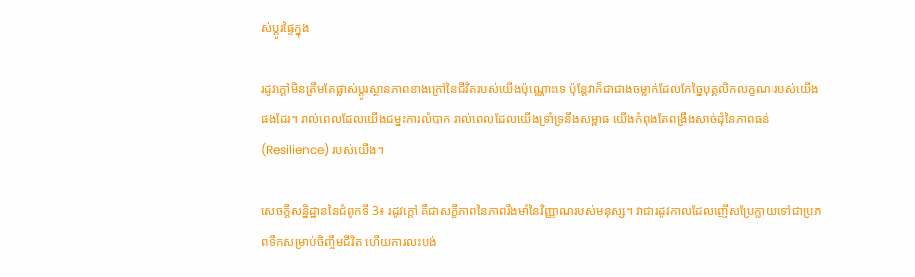ស់ប្តូរផ្ទៃក្នុង

រដូវក្តៅមិនត្រឹមតែផ្លាស់ប្តូរស្ថានភាពខាងក្រៅនៃជីវិតរបស់យើងប៉ុណ្ណោះទេ ប៉ុន្តែវាក៏ជាជាងចម្លាក់ដែលកែច្នៃបុគ្គលិកលក្ខណៈរបស់យើងផងដែរ។ រាល់ពេលដែលយើងជម្នះការលំបាក រាល់ពេលដែលយើងទ្រាំទ្រនឹងសម្ពាធ យើងកំពុងតែពង្រឹងសាច់ដុំនៃភាពធន់ (Resilience) របស់យើង។

សេចក្តីសន្និដ្ឋាននៃជំពូកទី 3៖ រដូវក្តៅ គឺជាសក្ខីភាពនៃភាពរឹងមាំនៃវិញ្ញាណរបស់មនុស្ស។ វាជារដូវកាលដែលញើសប្រែក្លាយទៅជាប្រភពទឹកសម្រាប់ចិញ្ចឹមជីវិត ហើយការលះបង់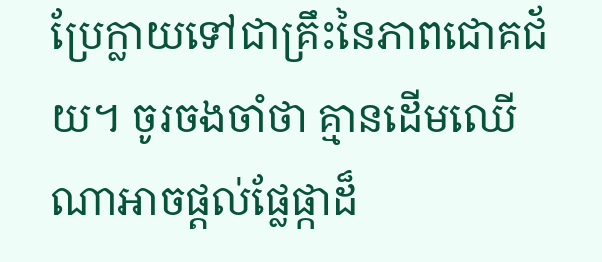ប្រែក្លាយទៅជាគ្រឹះនៃភាពជោគជ័យ។ ចូរចងចាំថា គ្មានដើមឈើណាអាចផ្តល់ផ្លែផ្កាដ៏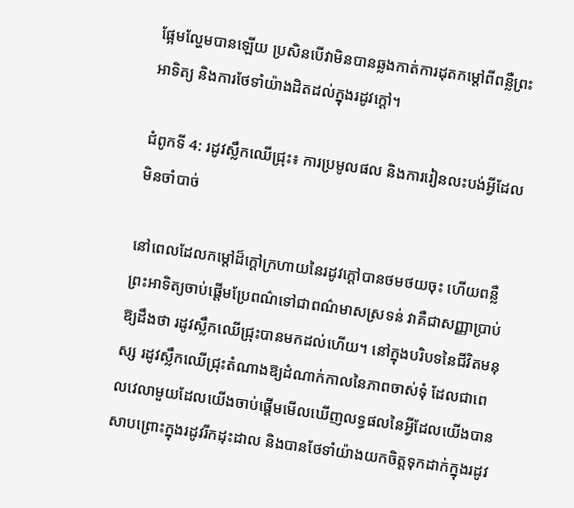ផ្អែមល្ហែមបានឡើយ ប្រសិនបើវាមិនបានឆ្លងកាត់ការដុតកម្តៅពីពន្លឺព្រះអាទិត្យ និងការថែទាំយ៉ាងដិតដល់ក្នុងរដូវក្តៅ។

ជំពូកទី 4: រដូវស្លឹកឈើជ្រុះ៖ ការប្រមូលផល និងការរៀនលះបង់អ្វីដែលមិនចាំបាច់

នៅពេលដែលកម្ដៅដ៏ក្ដៅក្រហាយនៃរដូវក្ដៅបានថមថយចុះ ហើយពន្លឺព្រះអាទិត្យចាប់ផ្តើមប្រែពណ៌ទៅជាពណ៌មាសស្រទន់ វាគឺជាសញ្ញាប្រាប់ឱ្យដឹងថា រដូវស្លឹកឈើជ្រុះបានមកដល់ហើយ។ នៅក្នុងបរិបទនៃជីវិតមនុស្ស រដូវស្លឹកឈើជ្រុះតំណាងឱ្យដំណាក់កាលនៃភាពចាស់ទុំ ដែលជាពេលវេលាមួយដែលយើងចាប់ផ្តើមមើលឃើញលទ្ធផលនៃអ្វីដែលយើងបានសាបព្រោះក្នុងរដូវរីកដុះដាល និងបានថែទាំយ៉ាងយកចិត្តទុកដាក់ក្នុងរដូវ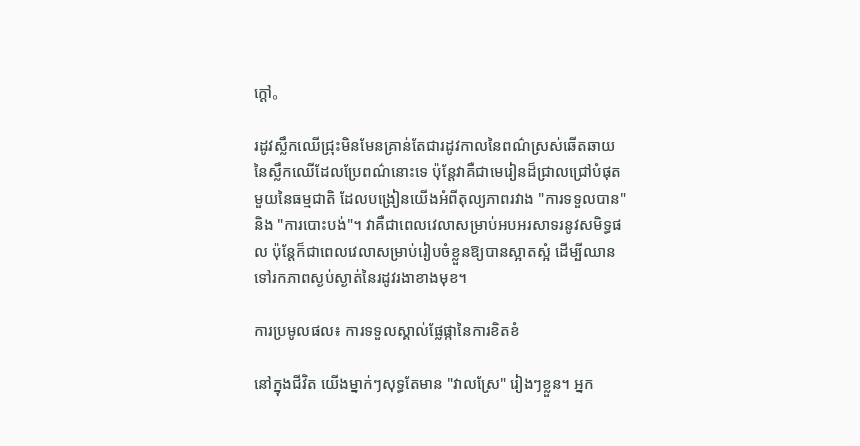ក្ដៅ。

រដូវស្លឹកឈើជ្រុះមិនមែនគ្រាន់តែជារដូវកាលនៃពណ៌ស្រស់ឆើតឆាយនៃស្លឹកឈើដែលប្រែពណ៌នោះទេ ប៉ុន្តែវាគឺជាមេរៀនដ៏ជ្រាលជ្រៅបំផុតមួយនៃធម្មជាតិ ដែលបង្រៀនយើងអំពីតុល្យភាពរវាង "ការទទួលបាន" និង "ការបោះបង់"។ វាគឺជាពេលវេលាសម្រាប់អបអរសាទរនូវសមិទ្ធផល ប៉ុន្តែក៏ជាពេលវេលាសម្រាប់រៀបចំខ្លួនឱ្យបានស្អាតស្អំ ដើម្បីឈានទៅរកភាពស្ងប់ស្ងាត់នៃរដូវរងាខាងមុខ។

ការប្រមូលផល៖ ការទទួលស្គាល់ផ្លែផ្កានៃការខិតខំ

នៅក្នុងជីវិត យើងម្នាក់ៗសុទ្ធតែមាន "វាលស្រែ" រៀងៗខ្លួន។ អ្នក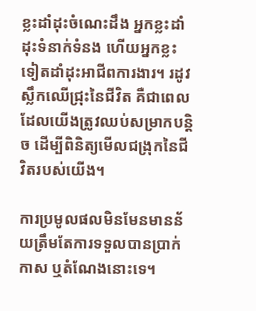ខ្លះដាំដុះចំណេះដឹង អ្នកខ្លះដាំដុះទំនាក់ទំនង ហើយអ្នកខ្លះទៀតដាំដុះអាជីពការងារ។ រដូវស្លឹកឈើជ្រុះនៃជីវិត គឺជាពេលដែលយើងត្រូវឈប់សម្រាកបន្តិច ដើម្បីពិនិត្យមើលជង្រុកនៃជីវិតរបស់យើង។

ការប្រមូលផលមិនមែនមានន័យត្រឹមតែការទទួលបានប្រាក់កាស ឬតំណែងនោះទេ។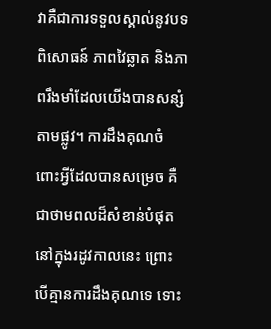វាគឺជាការទទួលស្គាល់នូវបទពិសោធន៍ ភាពវៃឆ្លាត និងភាពរឹងមាំដែលយើងបានសន្សំតាមផ្លូវ។ ការដឹងគុណចំពោះអ្វីដែលបានសម្រេច គឺជាថាមពលដ៏សំខាន់បំផុតនៅក្នុងរដូវកាលនេះ ព្រោះបើគ្មានការដឹងគុណទេ ទោះ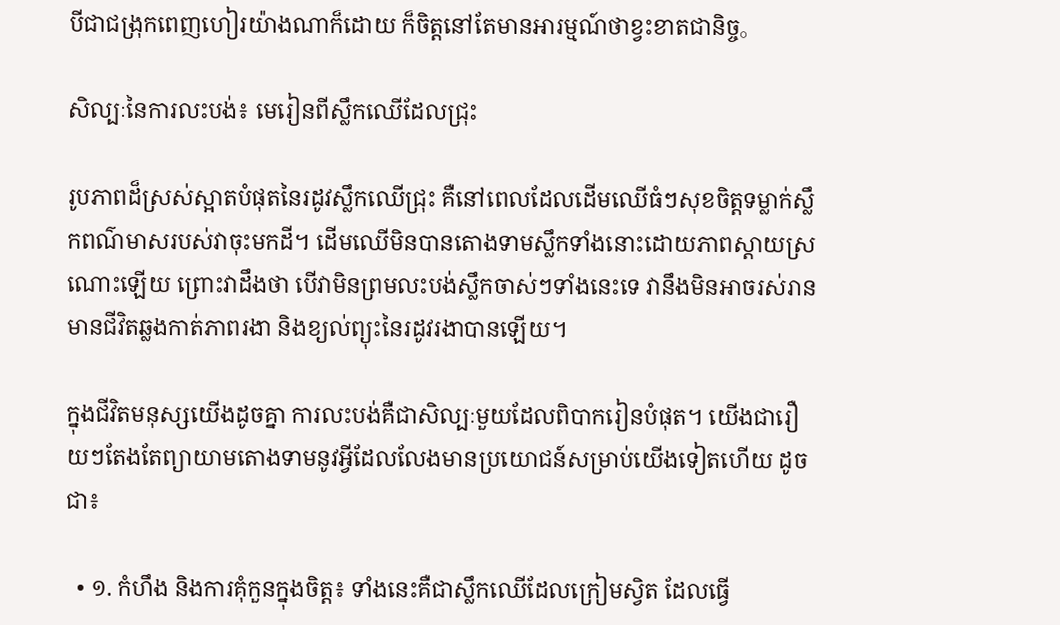បីជាជង្រុកពេញហៀរយ៉ាងណាក៏ដោយ ក៏ចិត្តនៅតែមានអារម្មណ៍ថាខ្វះខាតជានិច្ច。

សិល្បៈនៃការលះបង់៖ មេរៀនពីស្លឹកឈើដែលជ្រុះ

រូបភាពដ៏ស្រស់ស្អាតបំផុតនៃរដូវស្លឹកឈើជ្រុះ គឺនៅពេលដែលដើមឈើធំៗសុខចិត្តទម្លាក់ស្លឹកពណ៌មាសរបស់វាចុះមកដី។ ដើមឈើមិនបានតោងទាមស្លឹកទាំងនោះដោយភាពស្ដាយស្រណោះឡើយ ព្រោះវាដឹងថា បើវាមិនព្រមលះបង់ស្លឹកចាស់ៗទាំងនេះទេ វានឹងមិនអាចរស់រានមានជីវិតឆ្លងកាត់ភាពរងា និងខ្យល់ព្យុះនៃរដូវរងាបានឡើយ។

ក្នុងជីវិតមនុស្សយើងដូចគ្នា ការលះបង់គឺជាសិល្បៈមួយដែលពិបាករៀនបំផុត។ យើងជារឿយៗតែងតែព្យាយាមតោងទាមនូវអ្វីដែលលែងមានប្រយោជន៍សម្រាប់យើងទៀតហើយ ដូចជា៖

  • ១. កំហឹង និងការគុំកួនក្នុងចិត្ត៖ ទាំងនេះគឺជាស្លឹកឈើដែលក្រៀមស្វិត ដែលធ្វើ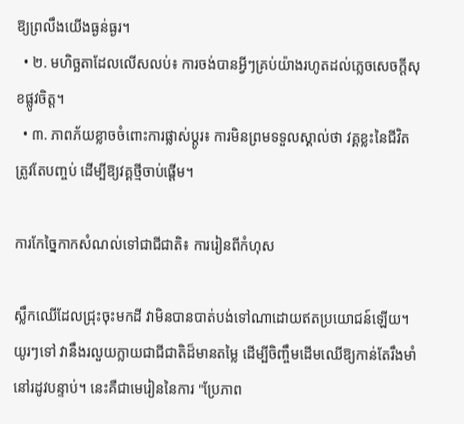ឱ្យព្រលឹងយើងធ្ងន់ធ្ងរ។
  • ២. មហិច្ឆតាដែលលើសលប់៖ ការចង់បានអ្វីៗគ្រប់យ៉ាងរហូតដល់ភ្លេចសេចក្ដីសុខផ្លូវចិត្ត។
  • ៣. ភាពភ័យខ្លាចចំពោះការផ្លាស់ប្តូរ៖ ការមិនព្រមទទួលស្គាល់ថា វគ្គខ្លះនៃជីវិតត្រូវតែបញ្ចប់ ដើម្បីឱ្យវគ្គថ្មីចាប់ផ្ដើម។

ការកែច្នៃកាកសំណល់ទៅជាជីជាតិ៖ ការរៀនពីកំហុស

ស្លឹកឈើដែលជ្រុះចុះមកដី វាមិនបានបាត់បង់ទៅណាដោយឥតប្រយោជន៍ឡើយ។ យូរៗទៅ វានឹងរលួយក្លាយជាជីជាតិដ៏មានតម្លៃ ដើម្បីចិញ្ចឹមដើមឈើឱ្យកាន់តែរឹងមាំនៅរដូវបន្ទាប់។ នេះគឺជាមេរៀននៃការ "ប្រែភាព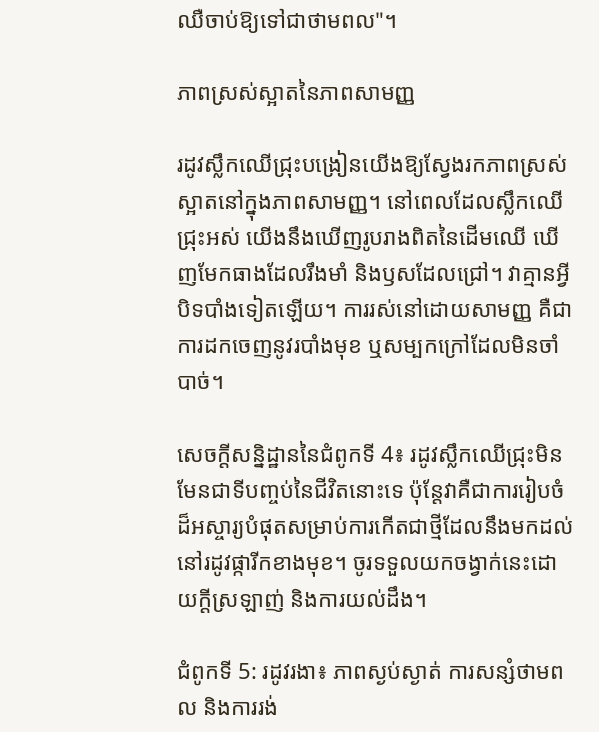ឈឺចាប់ឱ្យទៅជាថាមពល"។

ភាពស្រស់ស្អាតនៃភាពសាមញ្ញ

រដូវស្លឹកឈើជ្រុះបង្រៀនយើងឱ្យស្វែងរកភាពស្រស់ស្អាតនៅក្នុងភាពសាមញ្ញ។ នៅពេលដែលស្លឹកឈើជ្រុះអស់ យើងនឹងឃើញរូបរាងពិតនៃដើមឈើ ឃើញមែកធាងដែលរឹងមាំ និងឫសដែលជ្រៅ។ វាគ្មានអ្វីបិទបាំងទៀតឡើយ។ ការរស់នៅដោយសាមញ្ញ គឺជាការដកចេញនូវរបាំងមុខ ឬសម្បកក្រៅដែលមិនចាំបាច់។

សេចក្តីសន្និដ្ឋាននៃជំពូកទី 4៖ រដូវស្លឹកឈើជ្រុះមិនមែនជាទីបញ្ចប់នៃជីវិតនោះទេ ប៉ុន្តែវាគឺជាការរៀបចំដ៏អស្ចារ្យបំផុតសម្រាប់ការកើតជាថ្មីដែលនឹងមកដល់នៅរដូវផ្ការីកខាងមុខ។ ចូរទទួលយកចង្វាក់នេះដោយក្ដីស្រឡាញ់ និងការយល់ដឹង។

ជំពូកទី 5: រដូវរងា៖ ភាពស្ងប់ស្ងាត់ ការសន្សំថាមពល និងការរង់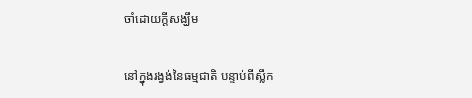ចាំដោយក្តីសង្ឃឹម

នៅក្នុងរង្វង់នៃធម្មជាតិ បន្ទាប់ពីស្លឹក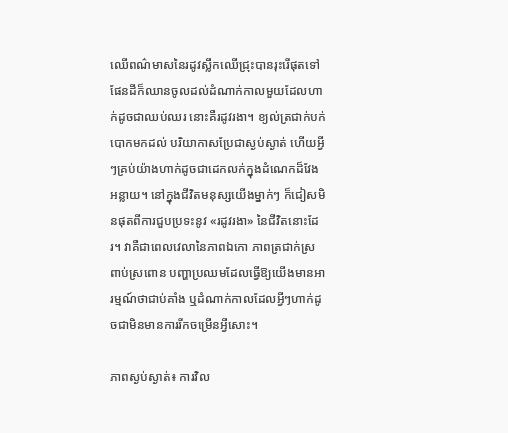ឈើពណ៌មាសនៃរដូវស្លឹកឈើជ្រុះបានរុះរើផុតទៅ ផែនដីក៏ឈានចូលដល់ដំណាក់កាលមួយដែលហាក់ដូចជាឈប់ឈរ នោះគឺរដូវរងា។ ខ្យល់ត្រជាក់បក់បោកមកដល់ បរិយាកាសប្រែជាស្ងប់ស្ងាត់ ហើយអ្វីៗគ្រប់យ៉ាងហាក់ដូចជាដេកលក់ក្នុងដំណេកដ៏វែងអន្លាយ។ នៅក្នុងជីវិតមនុស្សយើងម្នាក់ៗ ក៏ជៀសមិនផុតពីការជួបប្រទះនូវ «រដូវរងា» នៃជីវិតនោះដែរ។ វាគឺជាពេលវេលានៃភាពឯកោ ភាពត្រជាក់ស្រពាប់ស្រពោន បញ្ហាប្រឈមដែលធ្វើឱ្យយើងមានអារម្មណ៍ថាជាប់គាំង ឬដំណាក់កាលដែលអ្វីៗហាក់ដូចជាមិនមានការរីកចម្រើនអ្វីសោះ។

ភាពស្ងប់ស្ងាត់៖ ការវិល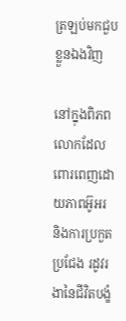ត្រឡប់មកជួបខ្លួនឯងវិញ

នៅក្នុងពិភពលោកដែលពោរពេញដោយភាពអ៊ូអរ និងការប្រកួតប្រជែង រដូវរងានៃជីវិតបង្ខំ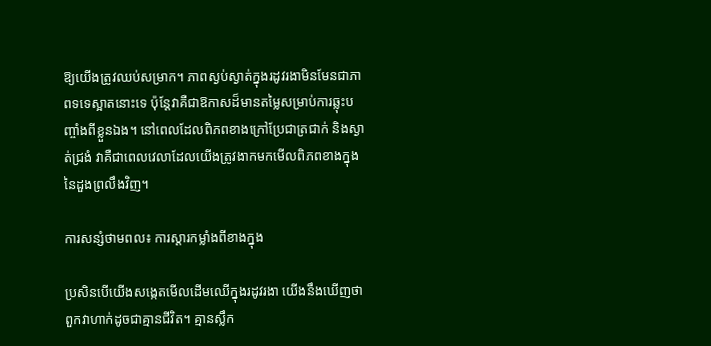ឱ្យយើងត្រូវឈប់សម្រាក។ ភាពស្ងប់ស្ងាត់ក្នុងរដូវរងាមិនមែនជាភាពទទេស្អាតនោះទេ ប៉ុន្តែវាគឺជាឱកាសដ៏មានតម្លៃសម្រាប់ការឆ្លុះបញ្ចាំងពីខ្លួនឯង។ នៅពេលដែលពិភពខាងក្រៅប្រែជាត្រជាក់ និងស្ងាត់ជ្រងំ វាគឺជាពេលវេលាដែលយើងត្រូវងាកមកមើលពិភពខាងក្នុងនៃដួងព្រលឹងវិញ។

ការសន្សំថាមពល៖ ការស្តារកម្លាំងពីខាងក្នុង

ប្រសិនបើយើងសង្កេតមើលដើមឈើក្នុងរដូវរងា យើងនឹងឃើញថាពួកវាហាក់ដូចជាគ្មានជីវិត។ គ្មានស្លឹក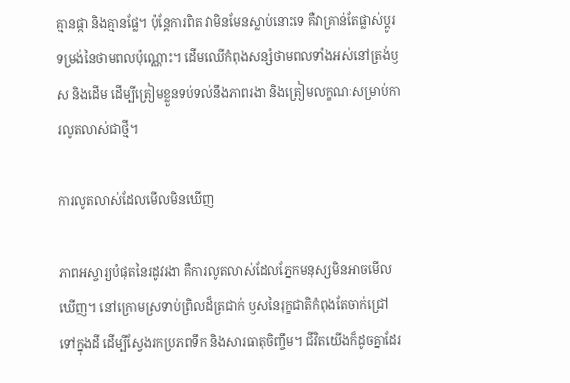គ្មានផ្កា និងគ្មានផ្លែ។ ប៉ុន្តែការពិត វាមិនមែនស្លាប់នោះទេ គឺវាគ្រាន់តែផ្លាស់ប្តូរទម្រង់នៃថាមពលប៉ុណ្ណោះ។ ដើមឈើកំពុងសន្សំថាមពលទាំងអស់នៅត្រង់ឫស និងដើម ដើម្បីត្រៀមខ្លួនទប់ទល់នឹងភាពរងា និងត្រៀមលក្ខណៈសម្រាប់ការលូតលាស់ជាថ្មី។

ការលូតលាស់ដែលមើលមិនឃើញ

ភាពអស្ចារ្យបំផុតនៃរដូវរងា គឺការលូតលាស់ដែលភ្នែកមនុស្សមិនអាចមើលឃើញ។ នៅក្រោមស្រទាប់ព្រិលដ៏ត្រជាក់ ឫសនៃរុក្ខជាតិកំពុងតែចាក់ជ្រៅទៅក្នុងដី ដើម្បីស្វែងរកប្រភពទឹក និងសារធាតុចិញ្ចឹម។ ជីវិតយើងក៏ដូចគ្នាដែរ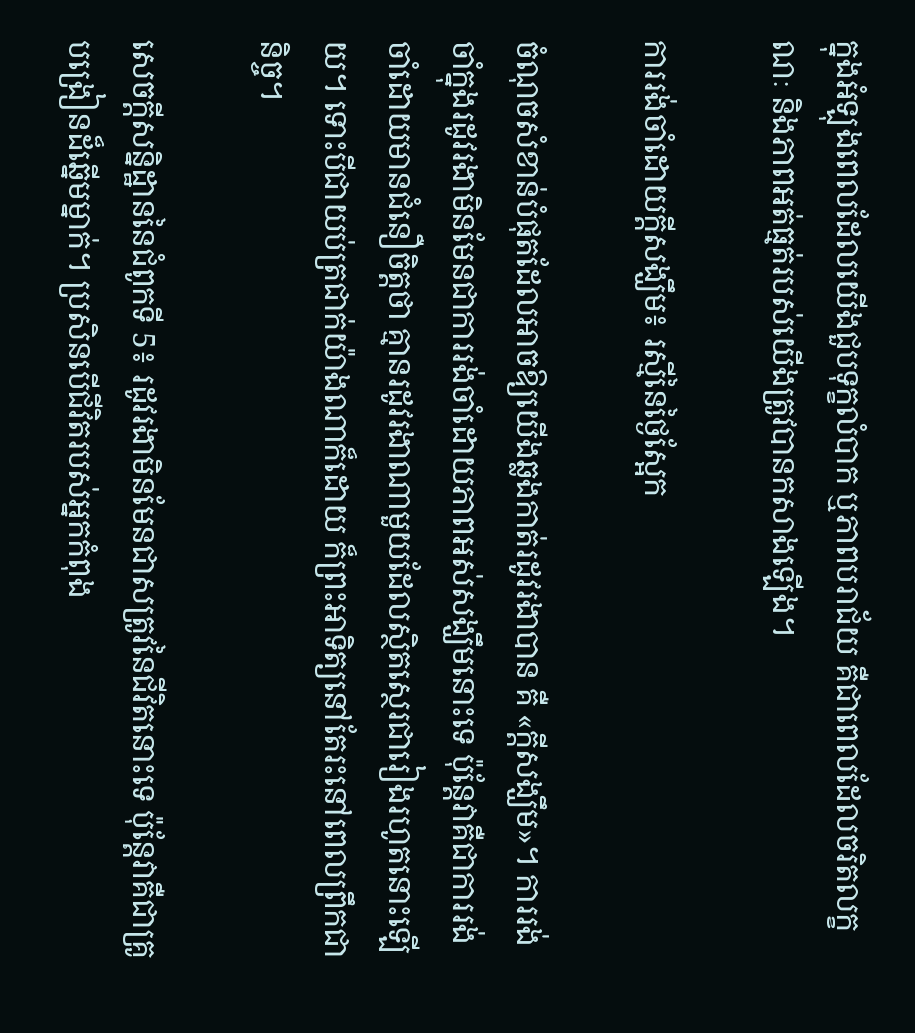ក្នុងអំឡុងពេលដែលយើងជួបទុក្ខលំបាក ឬភាពបរាជ័យ គឺជាពេលដែលចរិតលក្ខណៈ និងភាពអត់ធ្មត់របស់យើងត្រូវបានកសាងឡើង។

ការរង់ចាំដោយក្តីសង្ឃឹម៖ រស្មីនៃថ្ងៃស្អែក

ចំណុចសំខាន់បំផុតដែលអាចឱ្យយើងឆ្លងកាត់រដូវរងាបាន គឺ «ក្តីសង្ឃឹម»។ ការរង់ចាំក្នុងរដូវរងាមិនមែនជាការរង់ចាំដោយភាពអស់សង្ឃឹមនោះទេ ប៉ុន្តែវាគឺជាការរង់ចាំដោយមានជំនឿចិត្តថា គ្មានរដូវរងាណាមួយដែលស្ថិតស្ថេរជារៀងរហូតនោះឡើយ។ ទោះបីជាយប់ត្រជាក់យ៉ាងណាក៏ដោយ ក៏ព្រះអាទិត្យនៅតែរះនៅពេលព្រឹកជានិច្ច។

សេចក្តីសន្និដ្ឋាននៃជំពូកទី 5៖ រដូវរងាមិនមែនជាសត្រូវនៃជីវិតនោះទេ ប៉ុន្តែវាគឺជាគ្រូបង្រៀនដ៏ឆ្នើមម្នាក់។ ប្រសិនបើជីវិតរបស់អ្នកកំពុង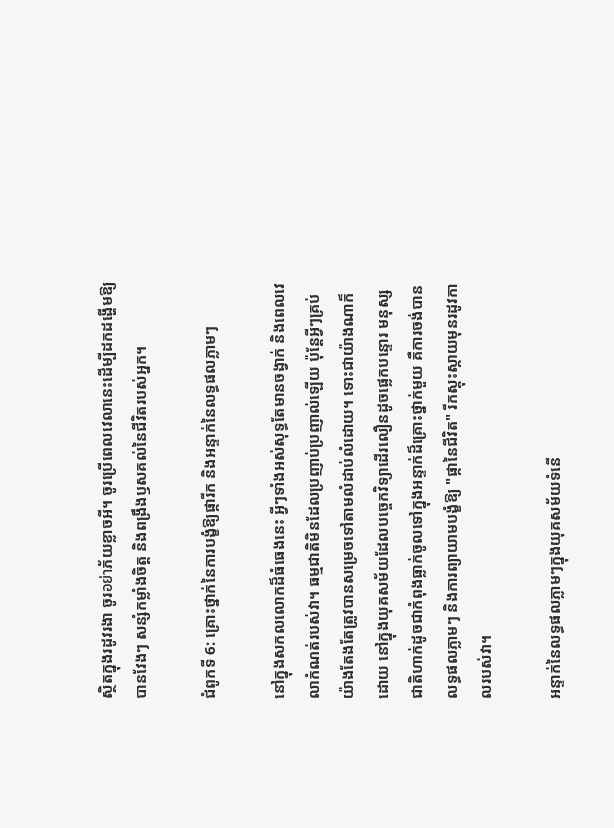ស្ថិតក្នុងរដូវរងា ចូរอย่าភ័យខ្លាចអី។ ចូរប្រើពេលវេលានេះដើម្បីដកដង្ហើមឱ្យបានវែងៗ សន្សំកម្លាំងចិត្ត និងពង្រឹងឫសគល់នៃជីវិតរបស់អ្នក។

ជំពូកទី 6: គ្រោះថ្នាក់នៃការបង្ខំឱ្យផ្ការីក និងអន្ទាក់នៃលទ្ធផលភ្លាមៗ

នៅក្នុងសកលលោកដ៏ធំធេងនេះ អ្វីៗទាំងអស់សុទ្ធតែមានចង្វាក់ និងពេលវេលាកំណត់របស់វា។ ធម្មជាតិមិនដែលប្រញាប់ប្រញាល់ឡើយ ប៉ុន្តែអ្វីៗគ្រប់យ៉ាងតែងតែត្រូវបានសម្រេចទៅតាមលំដាប់លំដោយ។ ទោះជាយ៉ាងណាក៏ដោយ នៅក្នុងយុគសម័យដែលបច្ចេកវិទ្យាដើរលឿនដូចផ្លេកបន្ទោរ មនុស្សជាតិហាក់ដូចជាកំពុងធ្លាក់ចូលទៅក្នុងអន្ទាក់ដ៏គ្រោះថ្នាក់មួយ គឺការចង់បានលទ្ធផលភ្លាមៗ និងការព្យាយាមបង្ខំឱ្យ "ផ្កានៃជីវិត" រីកស្គុះស្កាយមុនរដូវកាលរបស់វា។

អន្ទាក់នៃលទ្ធផលភ្លាមៗក្នុងយុគសម័យទំនើ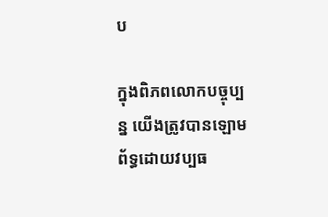ប

ក្នុងពិភពលោកបច្ចុប្បន្ន យើងត្រូវបានឡោមព័ទ្ធដោយវប្បធ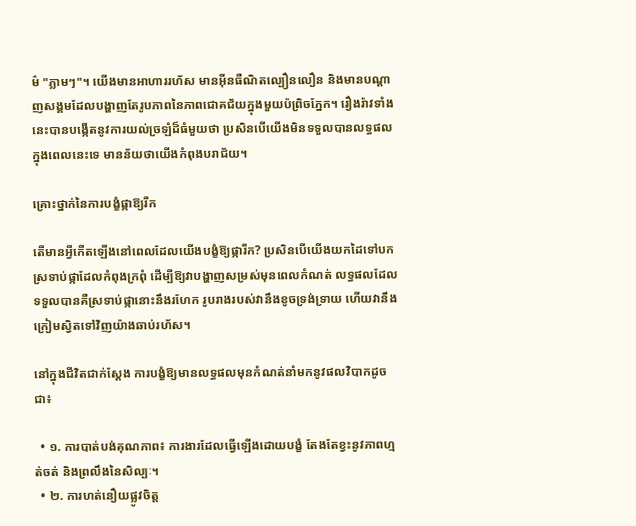ម៌ "ភ្លាមៗ"។ យើងមានអាហាររហ័ស មានអ៊ីនធឺណិតល្បឿនលឿន និងមានបណ្តាញសង្គមដែលបង្ហាញតែរូបភាពនៃភាពជោគជ័យក្នុងមួយប៉ព្រិចភ្នែក។ រឿងរ៉ាវទាំងនេះបានបង្កើតនូវការយល់ច្រឡំដ៏ធំមួយថា ប្រសិនបើយើងមិនទទួលបានលទ្ធផលក្នុងពេលនេះទេ មានន័យថាយើងកំពុងបរាជ័យ។

គ្រោះថ្នាក់នៃការបង្ខំផ្កាឱ្យរីក

តើមានអ្វីកើតឡើងនៅពេលដែលយើងបង្ខំឱ្យផ្ការីក? ប្រសិនបើយើងយកដៃទៅបកស្រទាប់ផ្កាដែលកំពុងក្រពុំ ដើម្បីឱ្យវាបង្ហាញសម្រស់មុនពេលកំណត់ លទ្ធផលដែលទទួលបានគឺស្រទាប់ផ្កានោះនឹងរហែក រូបរាងរបស់វានឹងខូចទ្រង់ទ្រាយ ហើយវានឹងក្រៀមស្វិតទៅវិញយ៉ាងឆាប់រហ័ស។

នៅក្នុងជីវិតជាក់ស្តែង ការបង្ខំឱ្យមានលទ្ធផលមុនកំណត់នាំមកនូវផលវិបាកដូចជា៖

  • ១. ការបាត់បង់គុណភាព៖ ការងារដែលធ្វើឡើងដោយបង្ខំ តែងតែខ្វះនូវភាពហ្មត់ចត់ និងព្រលឹងនៃសិល្បៈ។
  • ២. ការហត់នឿយផ្លូវចិត្ត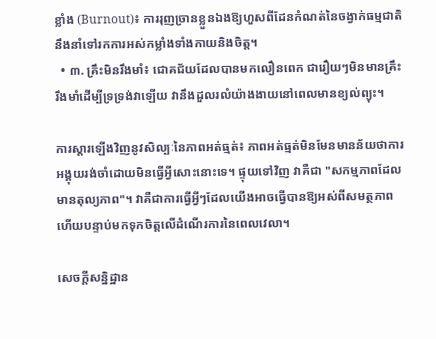ខ្លាំង (Burnout)៖ ការរុញច្រានខ្លួនឯងឱ្យហួសពីដែនកំណត់នៃចង្វាក់ធម្មជាតិ នឹងនាំទៅរកការអស់កម្លាំងទាំងកាយនិងចិត្ត។
  • ៣. គ្រឹះមិនរឹងមាំ៖ ជោគជ័យដែលបានមកលឿនពេក ជារឿយៗមិនមានគ្រឹះរឹងមាំដើម្បីទ្រទ្រង់វាឡើយ វានឹងដួលរលំយ៉ាងងាយនៅពេលមានខ្យល់ព្យុះ។

ការស្តារឡើងវិញនូវសិល្បៈនៃភាពអត់ធ្មត់៖ ភាពអត់ធ្មត់មិនមែនមានន័យថាការអង្គុយរង់ចាំដោយមិនធ្វើអ្វីសោះនោះទេ។ ផ្ទុយទៅវិញ វាគឺជា "សកម្មភាពដែលមានតុល្យភាព"។ វាគឺជាការធ្វើអ្វីៗដែលយើងអាចធ្វើបានឱ្យអស់ពីសមត្ថភាព ហើយបន្ទាប់មកទុកចិត្តលើដំណើរការនៃពេលវេលា។

សេចក្តីសន្និដ្ឋាន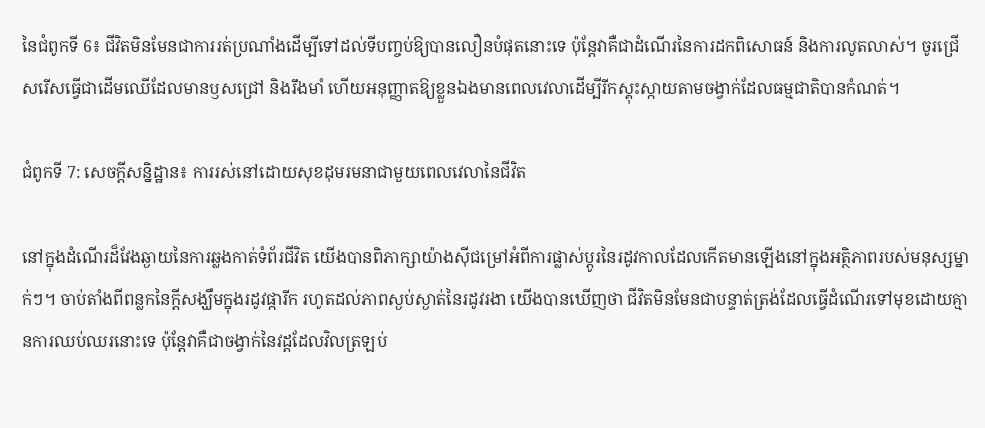នៃជំពូកទី 6៖ ជីវិតមិនមែនជាការរត់ប្រណាំងដើម្បីទៅដល់ទីបញ្ចប់ឱ្យបានលឿនបំផុតនោះទេ ប៉ុន្តែវាគឺជាដំណើរនៃការដកពិសោធន៍ និងការលូតលាស់។ ចូរជ្រើសរើសធ្វើជាដើមឈើដែលមានឫសជ្រៅ និងរឹងមាំ ហើយអនុញ្ញាតឱ្យខ្លួនឯងមានពេលវេលាដើម្បីរីកស្គុះស្កាយតាមចង្វាក់ដែលធម្មជាតិបានកំណត់។

ជំពូកទី 7: សេចក្តីសន្និដ្ឋាន៖ ការរស់នៅដោយសុខដុមរមនាជាមួយពេលវេលានៃជីវិត

នៅក្នុងដំណើរដ៏វែងឆ្ងាយនៃការឆ្លងកាត់ទំព័រជីវិត យើងបានពិភាក្សាយ៉ាងស៊ីជម្រៅអំពីការផ្លាស់ប្តូរនៃរដូវកាលដែលកើតមានឡើងនៅក្នុងអត្ថិភាពរបស់មនុស្សម្នាក់ៗ។ ចាប់តាំងពីពន្លកនៃក្តីសង្ឃឹមក្នុងរដូវផ្ការីក រហូតដល់ភាពស្ងប់ស្ងាត់នៃរដូវរងា យើងបានឃើញថា ជីវិតមិនមែនជាបន្ទាត់ត្រង់ដែលធ្វើដំណើរទៅមុខដោយគ្មានការឈប់ឈរនោះទេ ប៉ុន្តែវាគឺជាចង្វាក់នៃវដ្តដែលវិលត្រឡប់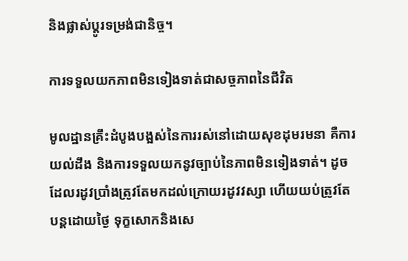និងផ្លាស់ប្តូរទម្រង់ជានិច្ច។

ការទទួលយកភាពមិនទៀងទាត់ជាសច្ចភាពនៃជីវិត

មូលដ្ឋានគ្រឹះដំបូងបង្អស់នៃការរស់នៅដោយសុខដុមរមនា គឺការយល់ដឹង និងការទទួលយកនូវច្បាប់នៃភាពមិនទៀងទាត់។ ដូចដែលរដូវប្រាំងត្រូវតែមកដល់ក្រោយរដូវវស្សា ហើយយប់ត្រូវតែបន្តដោយថ្ងៃ ទុក្ខសោកនិងសេ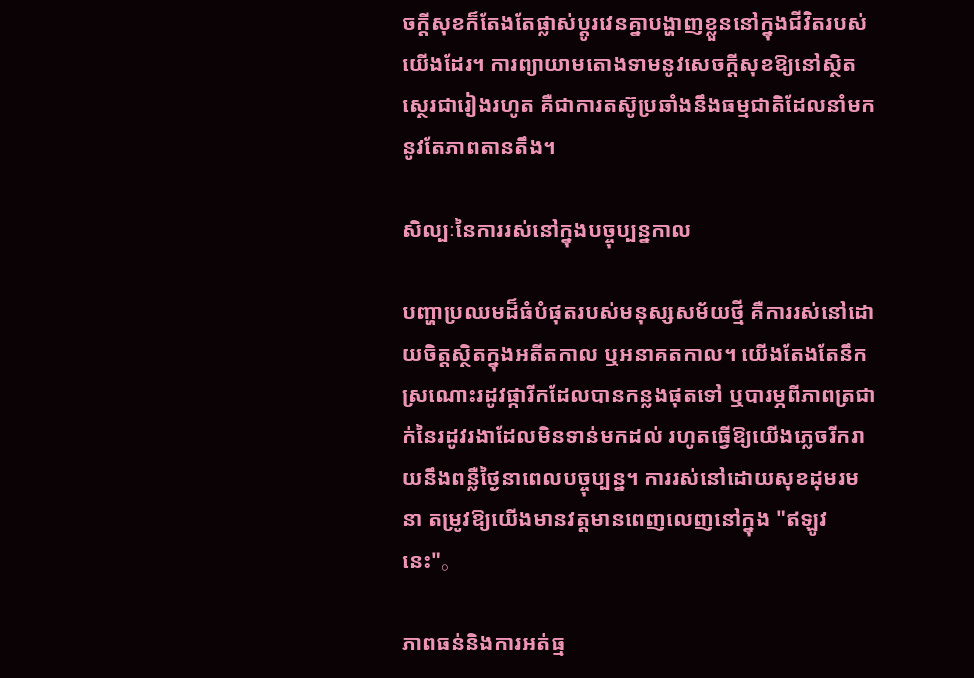ចក្តីសុខក៏តែងតែផ្លាស់ប្តូរវេនគ្នាបង្ហាញខ្លួននៅក្នុងជីវិតរបស់យើងដែរ។ ការព្យាយាមតោងទាមនូវសេចក្តីសុខឱ្យនៅស្ថិតស្ថេរជារៀងរហូត គឺជាការតស៊ូប្រឆាំងនឹងធម្មជាតិដែលនាំមកនូវតែភាពតានតឹង។

សិល្បៈនៃការរស់នៅក្នុងបច្ចុប្បន្នកាល

បញ្ហាប្រឈមដ៏ធំបំផុតរបស់មនុស្សសម័យថ្មី គឺការរស់នៅដោយចិត្តស្ថិតក្នុងអតីតកាល ឬអនាគតកាល។ យើងតែងតែនឹកស្រណោះរដូវផ្ការីកដែលបានកន្លងផុតទៅ ឬបារម្ភពីភាពត្រជាក់នៃរដូវរងាដែលមិនទាន់មកដល់ រហូតធ្វើឱ្យយើងភ្លេចរីករាយនឹងពន្លឺថ្ងៃនាពេលបច្ចុប្បន្ន។ ការរស់នៅដោយសុខដុមរមនា តម្រូវឱ្យយើងមានវត្តមានពេញលេញនៅក្នុង "ឥឡូវនេះ"。

ភាពធន់និងការអត់ធ្ម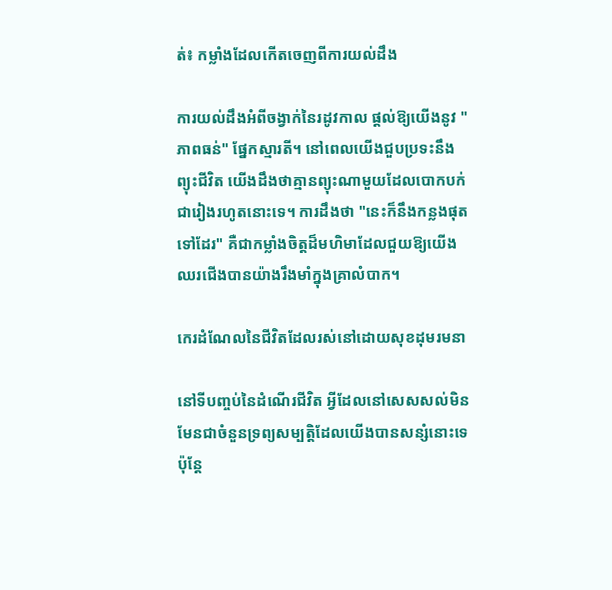ត់៖ កម្លាំងដែលកើតចេញពីការយល់ដឹង

ការយល់ដឹងអំពីចង្វាក់នៃរដូវកាល ផ្តល់ឱ្យយើងនូវ "ភាពធន់" ផ្នែកស្មារតី។ នៅពេលយើងជួបប្រទះនឹងព្យុះជីវិត យើងដឹងថាគ្មានព្យុះណាមួយដែលបោកបក់ជារៀងរហូតនោះទេ។ ការដឹងថា "នេះក៏នឹងកន្លងផុតទៅដែរ" គឺជាកម្លាំងចិត្តដ៏មហិមាដែលជួយឱ្យយើងឈរជើងបានយ៉ាងរឹងមាំក្នុងគ្រាលំបាក។

កេរដំណែលនៃជីវិតដែលរស់នៅដោយសុខដុមរមនា

នៅទីបញ្ចប់នៃដំណើរជីវិត អ្វីដែលនៅសេសសល់មិនមែនជាចំនួនទ្រព្យសម្បត្តិដែលយើងបានសន្សំនោះទេ ប៉ុន្តែ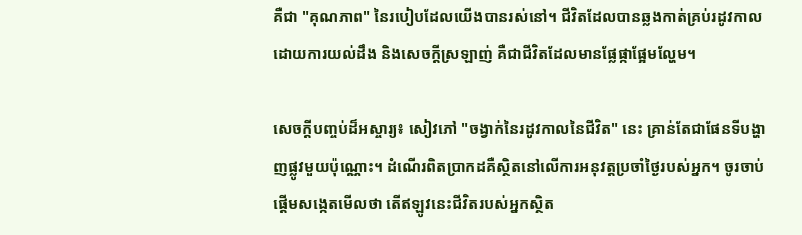គឺជា "គុណភាព" នៃរបៀបដែលយើងបានរស់នៅ។ ជីវិតដែលបានឆ្លងកាត់គ្រប់រដូវកាលដោយការយល់ដឹង និងសេចក្តីស្រឡាញ់ គឺជាជីវិតដែលមានផ្លែផ្កាផ្អែមល្ហែម។

សេចក្តីបញ្ចប់ដ៏អស្ចារ្យ៖ សៀវភៅ "ចង្វាក់នៃរដូវកាលនៃជីវិត" នេះ គ្រាន់តែជាផែនទីបង្ហាញផ្លូវមួយប៉ុណ្ណោះ។ ដំណើរពិតប្រាកដគឺស្ថិតនៅលើការអនុវត្តប្រចាំថ្ងៃរបស់អ្នក។ ចូរចាប់ផ្តើមសង្កេតមើលថា តើឥឡូវនេះជីវិតរបស់អ្នកស្ថិត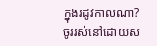ក្នុងរដូវកាលណា? ចូររស់នៅដោយស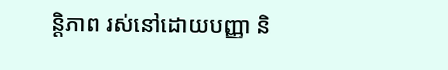ន្តិភាព រស់នៅដោយបញ្ញា និ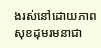ងរស់នៅដោយភាពសុខដុមរមនាជា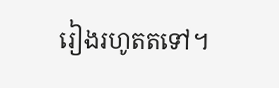រៀងរហូតតទៅ។